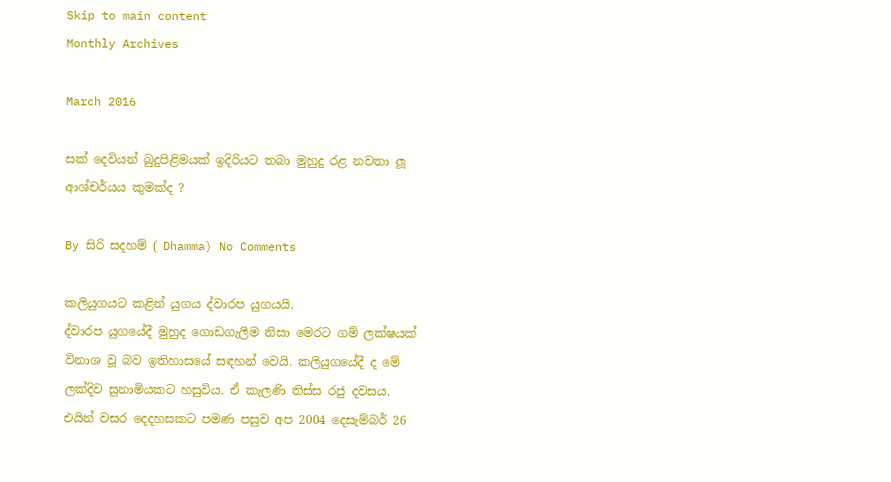Skip to main content
Monthly Archives

March 2016

සක් දෙවියන් බුදුපිළිමයක් ඉදිරියට තබා මුහුදු රළ නවතා ලූ ආශ්චර්යය කුමක්ද ?

By සිරි සදහම් ( Dhamma) No Comments

කලියුගයට කළින් යුගය ද්වාරප යුගයයි.
ද්වාරප යුගයේදී මුහුද ගොඩගැලීම නිසා මෙරට ගම් ලක්‌ෂයක්‌ විනාශ වූ බව ඉතිහාසයේ සඳහන් වෙයි. කලියුගයේදී ද මේ ලක්‌දිව සුනාමියකට හසුවිය. ඒ කැලණි තිස්‌ස රජු දවසය. එයින් වසර දෙදහසකට පමණ පසුව අප 2004 දෙසැම්බර් 26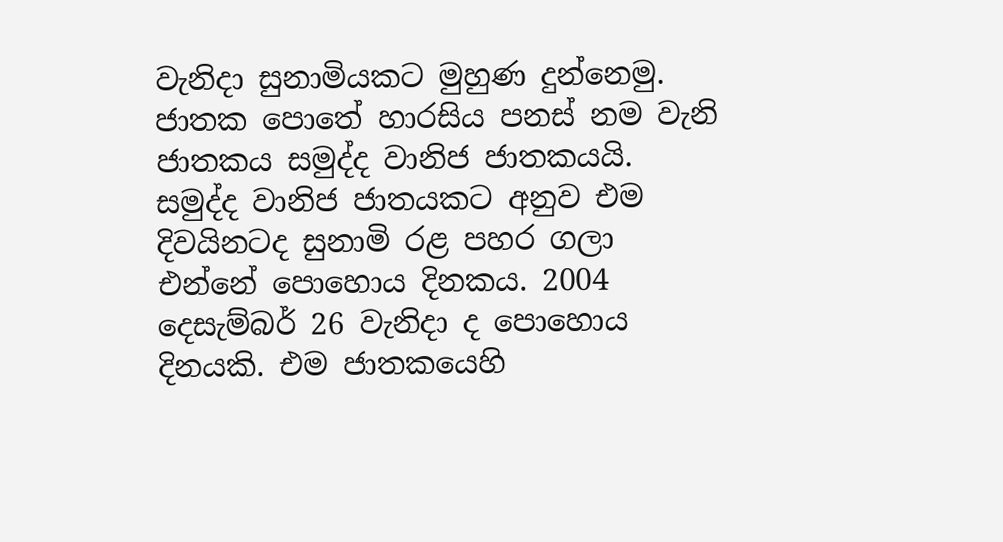වැනිදා සුනාමියකට මුහුණ දුන්නෙමු. ජාතක පොතේ හාරසිය පනස්‌ නම වැනි ජාතකය සමුද්ද වානිජ ජාතකයයි. සමුද්ද වානිජ ජාතයකට අනුව එම දිවයිනටද සුනාමි රළ පහර ගලා එන්නේ පොහොය දිනකය. 2004 දෙසැම්බර් 26 වැනිදා ද පොහොය දිනයකි. එම ජාතකයෙහි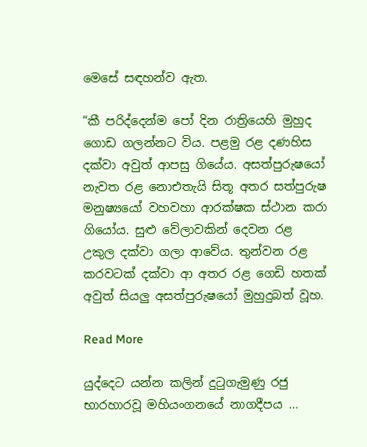මෙසේ සඳහන්ව ඇත.

“කී පරිද්දෙන්ම පෝ දින රාත්‍රියෙහි මුහුද ගොඩ ගලන්නට විය. පළමු රළ දණහිස දක්‌වා අවුත් ආපසු ගියේය. අසත්පුරුෂයෝ නැවත රළ නොඑතැයි සිතූ අතර සත්පුරුෂ මනුෂ්‍යයෝ වහවහා ආරක්‌ෂක ස්‌ථාන කරා ගියෝය. සුළු වේලාවකින් දෙවන රළ උකුල දක්‌වා ගලා ආවේය. තුන්වන රළ කරවටක්‌ දක්‌වා ආ අතර රළ ගෙඩි හතක්‌ අවුත් සියලු අසත්පුරුෂයෝ මුහුදුබත් වූහ.

Read More

යුද්දෙට යන්න කලින් දුටුගැමුණු රජු භාරහාරවූ මහියංගනයේ නාගදීපය …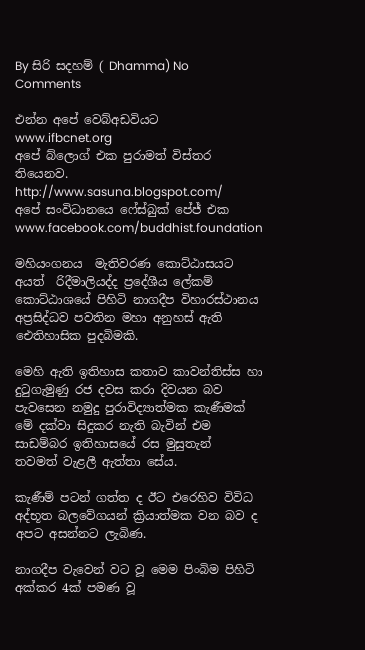By සිරි සදහම් ( Dhamma) No Comments

එන්න අපේ වෙබ්අඩවියට
www.ifbcnet.org
අපේ බ්ලොග් එක පුරාමත් විස්තර තියෙනව.
http://www.sasuna.blogspot.com/
අපේ සංවිධානයෙ ෆේස්බුක් පේජ් එක ‍
www.facebook.com/buddhist.foundation

මහියංගනය  මැතිවරණ කොට්ඨාසයට අයත්  රිදීමාලියද්ද ප්‍රදේශීය ලේකම් කොට්ඨාශයේ පිහිටි නාගදීප විහාරස්ථානය අප්‍රසිද්ධව පවතින මහා අනුහස් ඇති ඓතිහාසික පුදබිමකි.

මෙහි ඇති ඉතිහාස කතාව කාවන්තිස්ස හා දුටුගැමුණු රජ දවස කරා දිවයන බව පැවසෙන නමුදු පුරාවිද්‍යාත්මක කැණීමක් මේ දක්වා සිදුකර නැති බැවින් එම සාඩම්බර ඉතිහාසයේ රස මුසුතැන්  තවමත් වැළලී ඇත්තා සේය.

කැණීම් පටන් ගත්ත ද ඊට එරෙහිව විවිධ අද්භූත බලවේගයන් ක්‍රියාත්මක වන බව ද අපට අසන්නට ලැබිණ.

නාගදීප වැවෙන් වට වූ මෙම පිංබිම පිහිටි අක්කර 4ක් පමණ වූ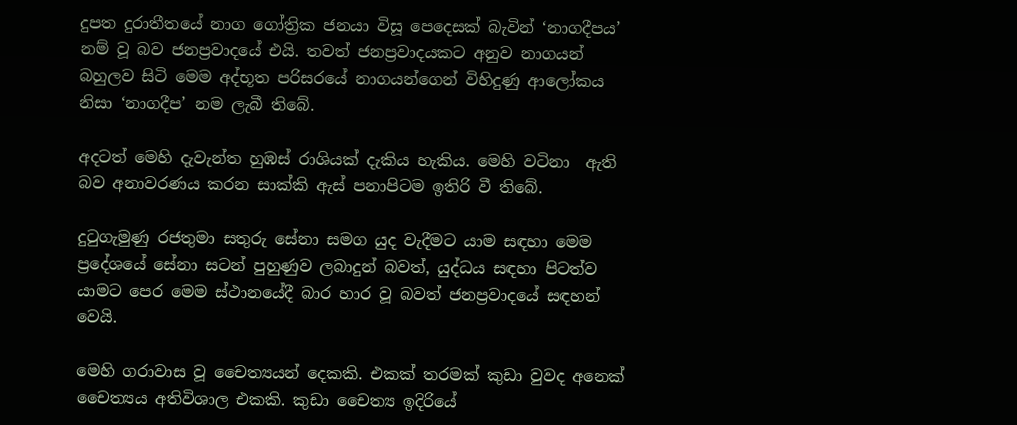දුපත දුරාතීතයේ නාග ගෝත්‍රික ජනයා විසූ පෙදෙසක් බැවින් ‘නාගදීපය’ නම් වූ බව ජනප්‍රවාදයේ එයි. තවත් ජනප්‍රවාදයකට අනුව නාගයන් බහුලව සිටි මෙම අද්භූත පරිසරයේ නාගයන්ගෙන් විහිදුණු ආලෝකය නිසා ‘නාගදීප’ නම ලැබී තිබේ.

අදටත් මෙහි දැවැන්ත හුඹස් රාශියක් දැකිය හැකිය. මෙහි වටිනා  ඇති බව අනාවරණය කරන සාක්කි ඇස් පනාපිටම ඉතිරි වී තිබේ.

දුටුගැමුණු රජතුමා සතුරු සේනා සමග යුද වැදීමට යාම සඳහා මෙම ප්‍රදේශයේ සේනා සටන් පුහුණුව ලබාදුන් බවත්, යුද්ධය සඳහා පිටත්ව යාමට පෙර මෙම ස්ථානයේදී බාර හාර වූ බවත් ජනප්‍රවාදයේ සඳහන් වෙයි.

මෙහි ගරාවාස වූ චෛත්‍යයන් දෙකකි. එකක් තරමක් කුඩා වුවද අනෙක් චෛත්‍යය අතිවිශාල එකකි. කුඩා චෛත්‍ය ඉදිරියේ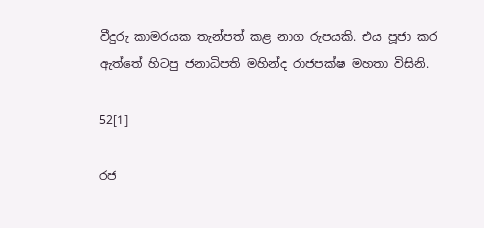වීදුරු කාමරයක තැන්පත් කළ නාග රුපයකි. එය පූජා කර ඇත්තේ හිටපු ජනාධිපති මහින්ද රාජපක්ෂ මහතා විසිනි.

52[1]

රජ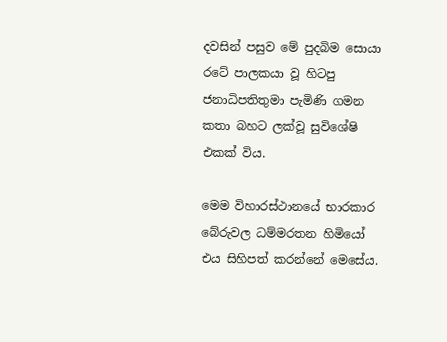දවසින් පසුව මේ පුදබිම සොයා රටේ පාලකයා වූ හිටපු ජනාධිපතිතුමා පැමිණි ගමන කතා බහට ලක්වූ සුවිශේෂි එකක් විය.

මෙම විහාරස්ථානයේ භාරකාර බේරුවල ධම්මරතන හිමියෝ එය සිහිපත් කරන්නේ මෙසේය.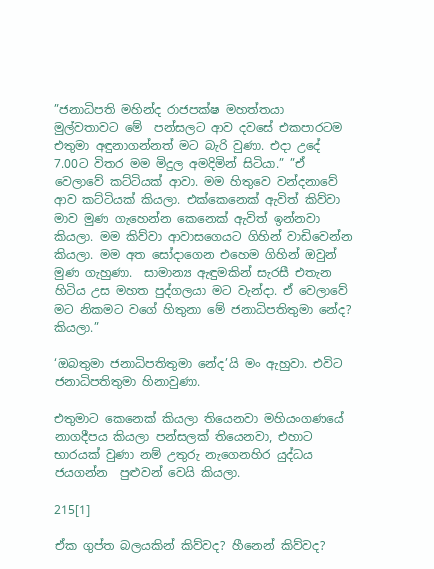”ජනාධිපති මහින්ද රාජපක්ෂ මහත්තයා මුල්වතාවට මේ  පන්සලට ආව දවසේ එකපාරටම  එතුමා අඳුනාගන්නත් මට බැරි වුණා. එදා උදේ 7.00ට විතර මම මිදුල අමදිමින් සිටියා.” ”ඒ වෙලාවේ කට්ටියක් ආවා. මම හිතුවෙ වන්දනාවේ ආව කට්ටියක් කියලා. එක්කෙනෙක් ඇවිත් කිව්වා මාව මුණ ගැහෙන්න කෙනෙක් ඇවිත් ඉන්නවා කියලා. මම කිව්වා ආවාසගෙයට ගිහින් වාඩිවෙන්න කියලා. මම අත සෝදාගෙන එහෙම ගිහින් ඔවුන් මුණ ගැහුණා.  සාමාන්‍ය ඇඳුමකින් සැරසී එතැන හිටිය උස මහත පුද්ගලයා මට වැන්දා. ඒ වෙලාවේ මට නිකමට වගේ හිතුනා මේ ජනාධිපතිතුමා නේද? කියලා.”

‘ඔබතුමා ජනාධිපතිතුමා නේද’යි මං ඇහුවා. එවිට ජනාධිපතිතුමා හිනාවුණා.

එතුමාට කෙනෙක් කියලා තියෙනවා මහියංගණයේ නාගදීපය කියලා පන්සලක් තියෙනවා, එහාට භාරයක් වුණා නම් උතුරු නැගෙනහිර යුද්ධය ජයගන්න  පුළුවන් වෙයි කියලා.

215[1]

ඒක ගුප්ත බලයකින් කිව්වද? හීනෙන් කිව්වද?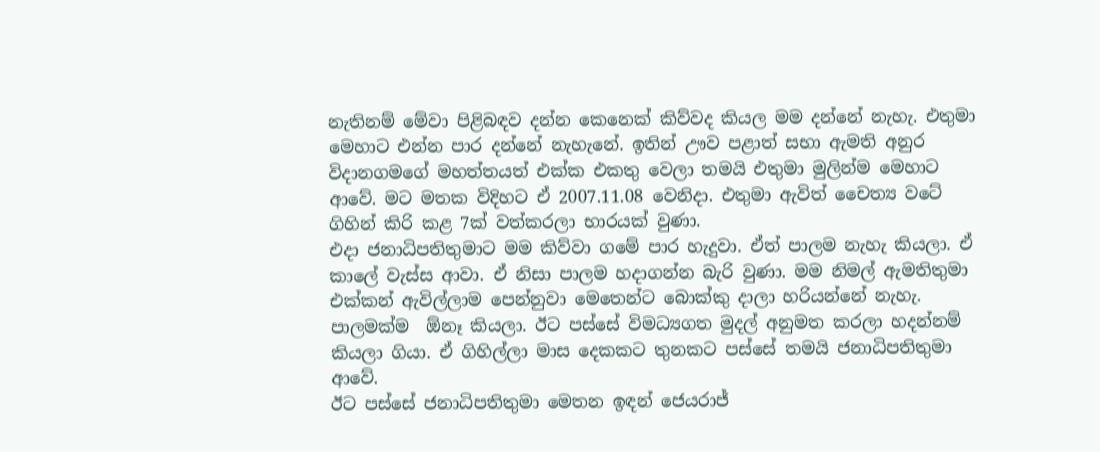නැතිනම් මේවා පිළිබඳව දන්න කෙනෙක් කිව්වද කියල මම දන්නේ නැහැ. එතුමා මෙහාට එන්න පාර දන්නේ නැහැනේ. ඉතින් ඌව පළාත් සභා ඇමති අනුර විදානගමගේ මහත්තයත් එක්ක එකතු වෙලා තමයි එතුමා මුලින්ම මෙහාට ආවේ. මට මතක විදිහට ඒ 2007.11.08 වෙනිදා. එතුමා ඇවිත් චෛත්‍ය වටේ ගිහින් කිරි කළ 7ක් වත්කරලා භාරයක් වුණා.
එදා ජනාධිපතිතුමාට මම කිව්වා ගමේ පාර හැදුවා. ඒත් පාලම නැහැ කියලා. ඒ කාලේ වැස්ස ආවා. ඒ නිසා පාලම හදාගන්න බැරි වුණා. මම නිමල් ඇමතිතුමා එක්කන් ඇවිල්ලාම පෙන්නුවා මෙතෙන්ට බොක්කු දාලා හරියන්නේ නැහැ. පාලමක්ම  ඕනෑ කියලා. ඊට පස්සේ විමධ්‍යගත මුදල් අනුමත කරලා හදන්නම් කියලා ගියා. ඒ ගිහිල්ලා මාස දෙකකට තුනකට පස්සේ තමයි ජනාධිපතිතුමා ආවේ.
ඊට පස්සේ ජනාධිපතිතුමා මෙතන ඉඳන් ජෙයරාජ්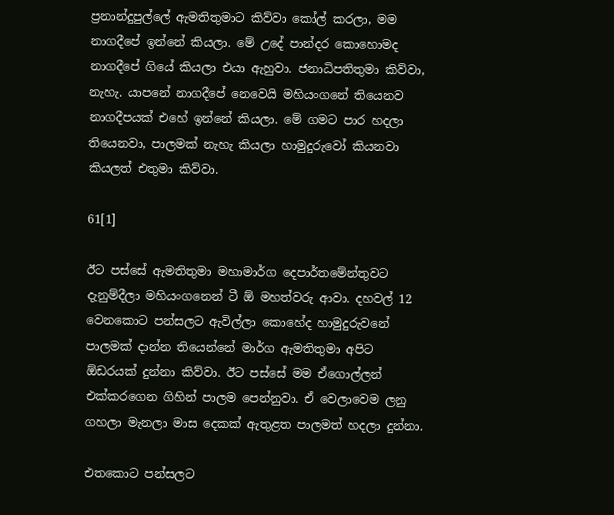ප්‍රනාන්දුපුල්ලේ ඇමතිතුමාට කිව්වා කෝල් කරලා, මම නාගදීපේ ඉන්නේ කියලා. මේ උදේ පාන්දර කොහොමද නාගදීපේ ගියේ කියලා එයා ඇහුවා. ජනාධිපතිතුමා කිව්වා, නැහැ. යාපනේ නාගදීපේ නෙවෙයි මහියංගනේ තියෙනව නාගදීපයක් එහේ ඉන්නේ කියලා. මේ ගමට පාර හදලා තියෙනවා, පාලමක් නැහැ කියලා හාමුදුරුවෝ කියනවා කියලත් එතුමා කිව්වා.

61[1]

ඊට පස්සේ ඇමතිතුමා මහාමාර්ග දෙපාර්තමේන්තුවට දැනුම්දීලා මහියංගනෙන් ටී ඕ මහත්වරු ආවා. දහවල් 12 වෙනකොට පන්සලට ඇවිල්ලා කොහේද හාමුදුරුවනේ පාලමක් දාන්න තියෙන්නේ මාර්ග ඇමතිතුමා අපිට  ඕඩරයක් දුන්නා කිව්වා. ඊට පස්සේ මම ඒගොල්ලන් එක්කරගෙන ගිහින් පාලම පෙන්නුවා. ඒ වෙලාවෙම ලනු ගහලා මැනලා මාස දෙකක් ඇතුළත පාලමත් හදලා දුන්නා.

එතකොට පන්සලට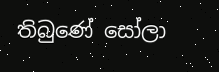තිබුණේ සෝලා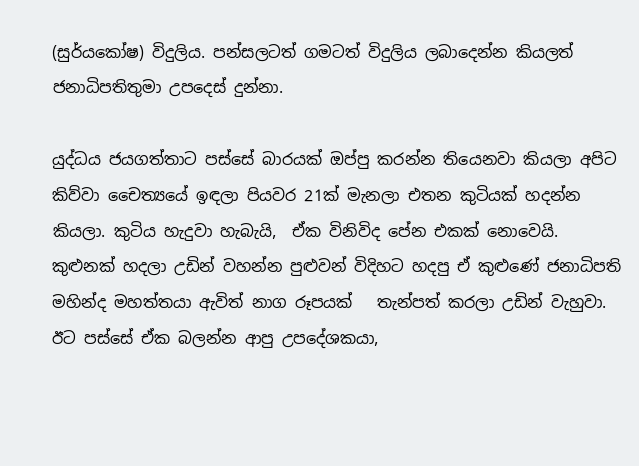(සුර්යකෝෂ) විදුලිය. පන්සලටත් ගමටත් විදුලිය ලබාදෙන්න කියලත් ජනාධිපතිතුමා උපදෙස් දුන්නා.

යුද්ධය ජයගත්තාට පස්සේ බාරයක් ඔප්පු කරන්න තියෙනවා කියලා අපිට කිව්වා චෛත්‍යයේ ඉඳලා පියවර 21ක් මැනලා එතන කුටියක් හදන්න කියලා. කුටිය හැදුවා හැබැයි,  ඒක විනිවිද පේන එකක් නොවෙයි. කුළුනක් හදලා උඩින් වහන්න පුළුවන් විදිහට හදපු ඒ කුළුණේ ජනාධිපති මහින්ද මහත්තයා ඇවිත් නාග රූපයක්   තැන්පත් කරලා උඩින් වැහුවා.
ඊට පස්සේ ඒක බලන්න ආපු උපදේශකයා,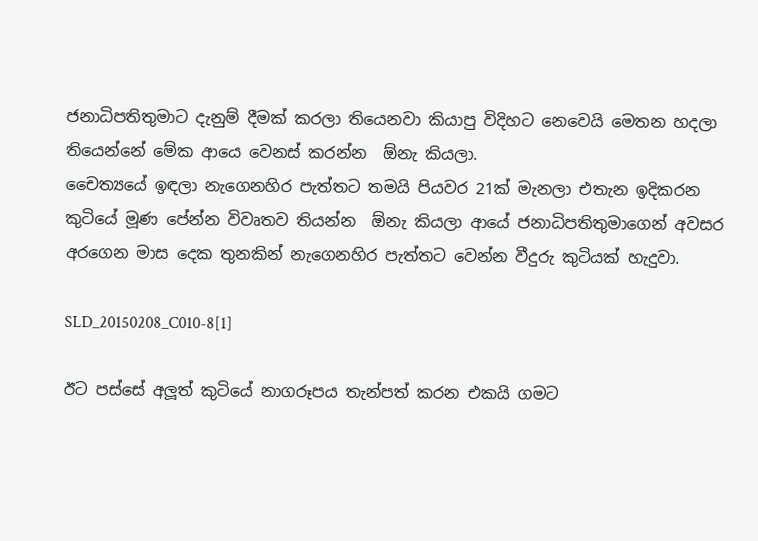ජනාධිපතිතුමාට දැනුම් දීමක් කරලා තියෙනවා කියාපු විදිහට නෙවෙයි මෙතන හදලා තියෙන්නේ මේක ආයෙ වෙනස් කරන්න  ඕනැ කියලා.
චෛත්‍යයේ ඉඳලා නැගෙනහිර පැත්තට තමයි පියවර 21ක් මැනලා එතැන ඉදිකරන කුටියේ මූණ පේන්න විවෘතව තියන්න  ඕනැ කියලා ආයේ ජනාධිපතිතුමාගෙන් අවසර අරගෙන මාස දෙක තුනකින් නැගෙනහිර පැත්තට වෙන්න වීදුරු කුටියක් හැදුවා.

SLD_20150208_C010-8[1]

ඊට පස්සේ අලූත් කුටියේ නාගරූපය තැන්පත් කරන එකයි ගමට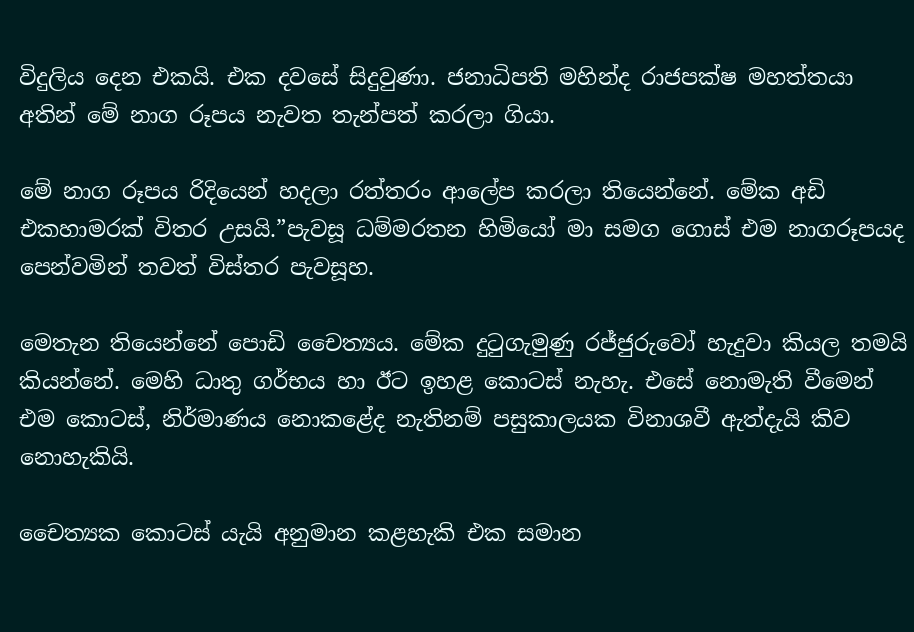විදුලිය දෙන එකයි. එක දවසේ සිදුවුණා. ජනාධිපති මහින්ද රාජපක්ෂ මහත්තයා අතින් මේ නාග රූපය නැවත තැන්පත් කරලා ගියා.

මේ නාග රූපය රිදියෙන් හදලා රත්තරං ආලේප කරලා තියෙන්නේ. මේක අඩි එකහාමරක් විතර උසයි.”පැවසූ ධම්මරතන හිමියෝ මා සමග ගොස් එම නාගරූපයද පෙන්වමින් තවත් විස්තර පැවසූහ.

මෙතැන තියෙන්නේ පොඩි චෛත්‍යය. මේක දුටුගැමුණු රජ්ජුරුවෝ හැදුවා කියල තමයි කියන්නේ. මෙහි ධාතු ගර්භය හා ඊට ඉහළ කොටස් නැහැ. එසේ නොමැති වීමෙන් එම කොටස්, නිර්මාණය නොකළේද නැතිනම් පසුකාලයක විනාශවී ඇත්දැයි කිව නොහැකියි.

චෛත්‍යක කොටස් යැයි අනුමාන කළහැකි එක සමාන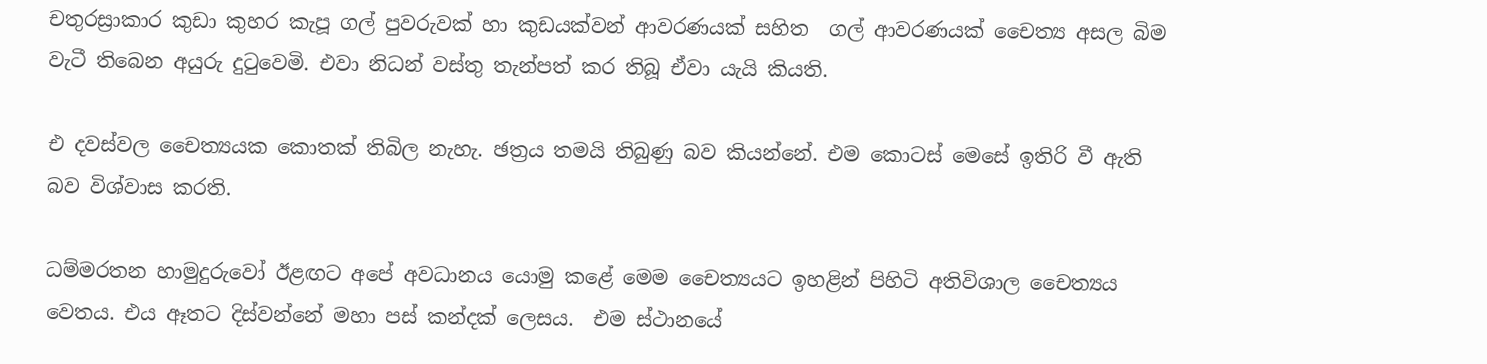චතුරස්‍රාකාර කුඩා කුහර කැපූ ගල් පුවරුවක් හා කුඩයක්වන් ආවරණයක් සහිත  ගල් ආවරණයක් චෛත්‍ය අසල බිම වැටී තිබෙන අයුරු දුටුවෙමි. එවා නිධන් වස්තු තැන්පත් කර තිබූ ඒවා යැයි කියති.

එ දවස්වල චෛත්‍යයක කොතක් තිබිල නැහැ. ඡත්‍රය තමයි තිබුණු බව කියන්නේ. එම කොටස් මෙසේ ඉතිරි වී ඇති බව විශ්වාස කරති.

ධම්මරතන හාමුදුරුවෝ ඊළඟට අපේ අවධානය යොමු කළේ මෙම චෛත්‍යයට ඉහළින් පිහිටි අතිවිශාල චෛත්‍යය වෙතය. එය ඈතට දිස්වන්නේ මහා පස් කන්දක් ලෙසය.  එම ස්ථානයේ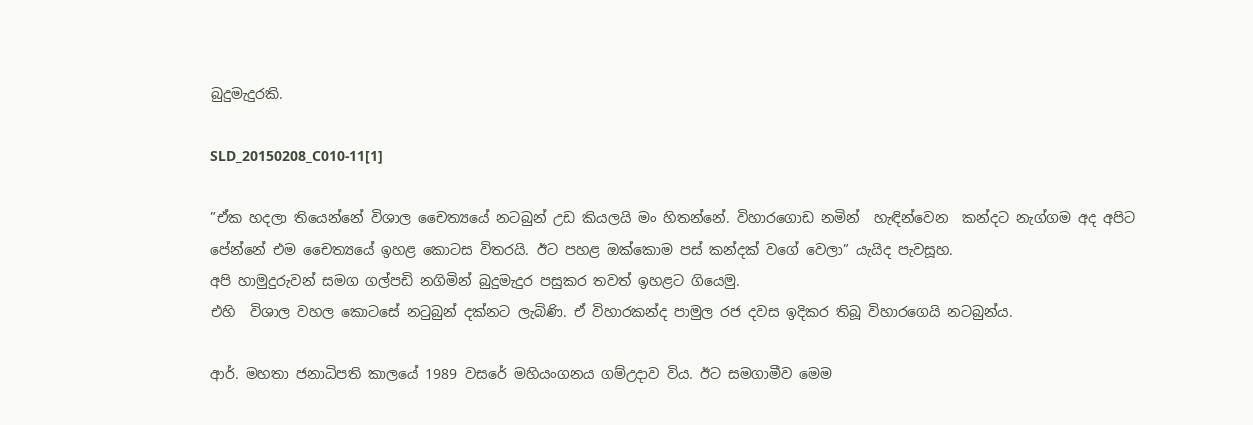බුදුමැදුරකි.

SLD_20150208_C010-11[1]

”ඒක හදලා තියෙන්නේ විශාල චෛත්‍යයේ නටබුන් උඩ කියලයි මං හිතන්නේ. විහාරගොඩ නමින්  හැඳින්වෙන  කන්දට නැග්ගම අද අපිට පේන්නේ එම චෛත්‍යයේ ඉහළ කොටස විතරයි. ඊට පහළ ඔක්කොම පස් කන්දක් වගේ වෙලා” යැයිද පැවසූහ.
අපි හාමුදුරුවන් සමග ගල්පඩි නගිමින් බුදුමැදුර පසුකර තවත් ඉහළට ගියෙමු.
එහි  විශාල වහල කොටසේ නටුබුන් දක්නට ලැබිණි. ඒ විහාරකන්ද පාමුල රජ දවස ඉදිකර තිබූ විහාරගෙයි නටබුන්ය.

ආර්. මහතා ජනාධිපති කාලයේ 1989 වසරේ මහියංගනය ගම්උදාව විය. ඊට සමගාමීව මෙම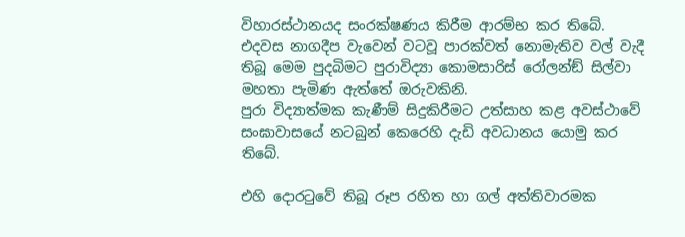විහාරස්ථානයද සංරක්ෂණය කිරීම ආරම්භ කර තිබේ.
එදවස නාගදීප වැවෙන් වටවූ පාරක්වත් නොමැතිව වල් වැදී තිබූ මෙම පුදබිමට පුරාවිද්‍යා කොමසාරිස් රෝලන්ඞ් සිල්වා මහතා පැමිණ ඇත්තේ ඔරුවකිනි.
පුරා විද්‍යාත්මක කැණීම් සිදුකිරීමට උත්සාහ කළ අවස්ථාවේ සංඝාවාසයේ නටබුන් කෙරෙහි දැඩි අවධානය යොමු කර තිබේ.

එහි දොරටුවේ තිබූ රූප රහිත හා ගල් අත්තිවාරමක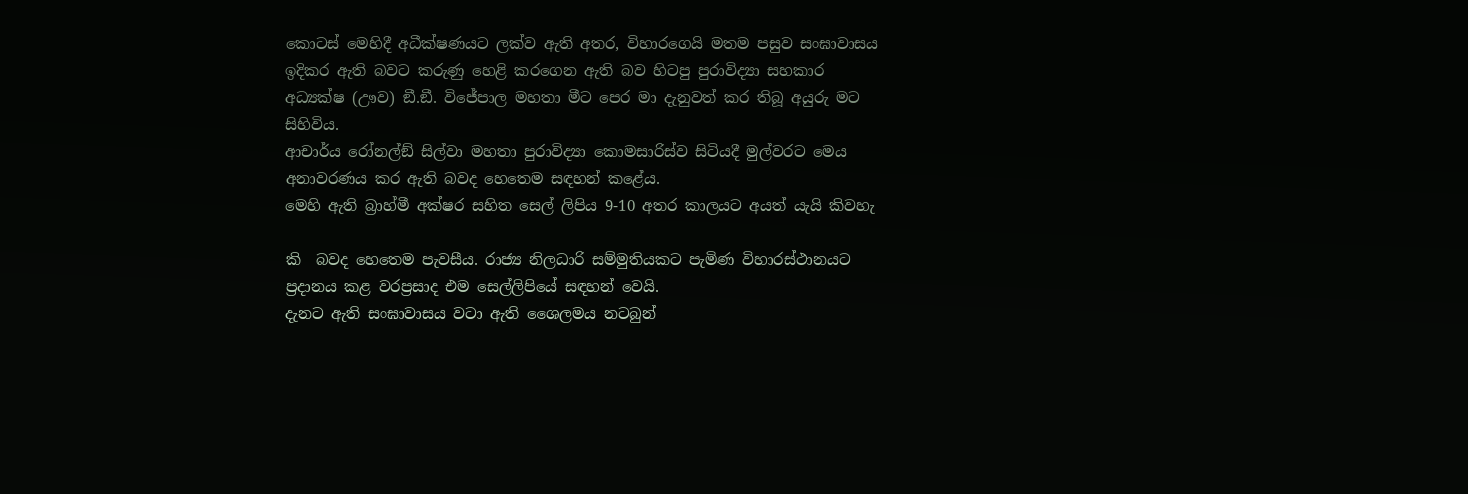කොටස් මෙහිදී අධීක්ෂණයට ලක්ව ඇති අතර, විහාරගෙයි මතම පසුව සංඝාවාසය ඉදිකර ඇති බවට කරුණු හෙළි කරගෙන ඇති බව හිටපු පුරාවිද්‍යා සහකාර අධ්‍යක්ෂ (ඌව) ඞී.ඞී. විජේපාල මහතා මීට පෙර මා දැනුවත් කර තිබූ අයුරු මට සිහිවිය.
ආචාර්ය රෝනල්ඞ් සිල්වා මහතා පුරාවිද්‍යා කොමසාරිස්ව සිටියදී මුල්වරට මෙය අනාවරණය කර ඇති බවද හෙතෙම සඳහන් කළේය.
මෙහි ඇති බ්‍රාහ්මී අක්ෂර සහිත සෙල් ලිපිය 9-10 අතර කාලයට අයත් යැයි කිවහැ

කි  බවද හෙතෙම පැවසීය. රාජ්‍ය නිලධාරි සම්මුතියකට පැමිණ විහාරස්ථානයට ප්‍රදානය කළ වරප්‍රසාද එම සෙල්ලිපියේ සඳහන් වෙයි.
දැනට ඇති සංඝාවාසය වටා ඇති ශෛලමය නටබුන්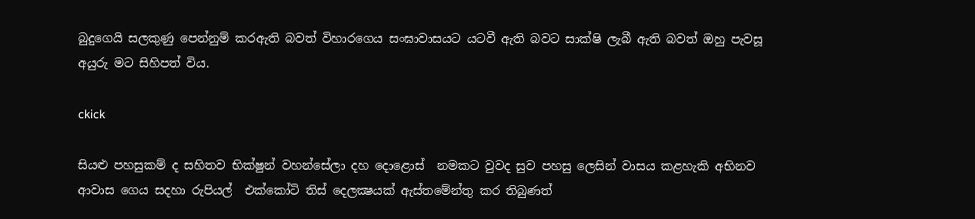බුදුගෙයි සලකුණු පෙන්නුම් කරඇති බවත් විහාරගෙය සංඝාවාසයට යටවී ඇති බවට සාක්ෂි ලැබී ඇති බවත් ඔහු පැවසූ අයුරු මට සිහිපත් විය.

ckick

සියළු පහසුකම් ද සහිතව භික්ෂුන් වහන්සේලා දහ දොළොස්  නමකට වුවද සුව පහසු ලෙසින් වාසය කළහැකි අභිනව ආවාස ගෙය සදහා රුපියල්  එක්කෝටි තිස් දෙලක්‍ෂයක් ඇස්තමේන්තු කර තිබුණත්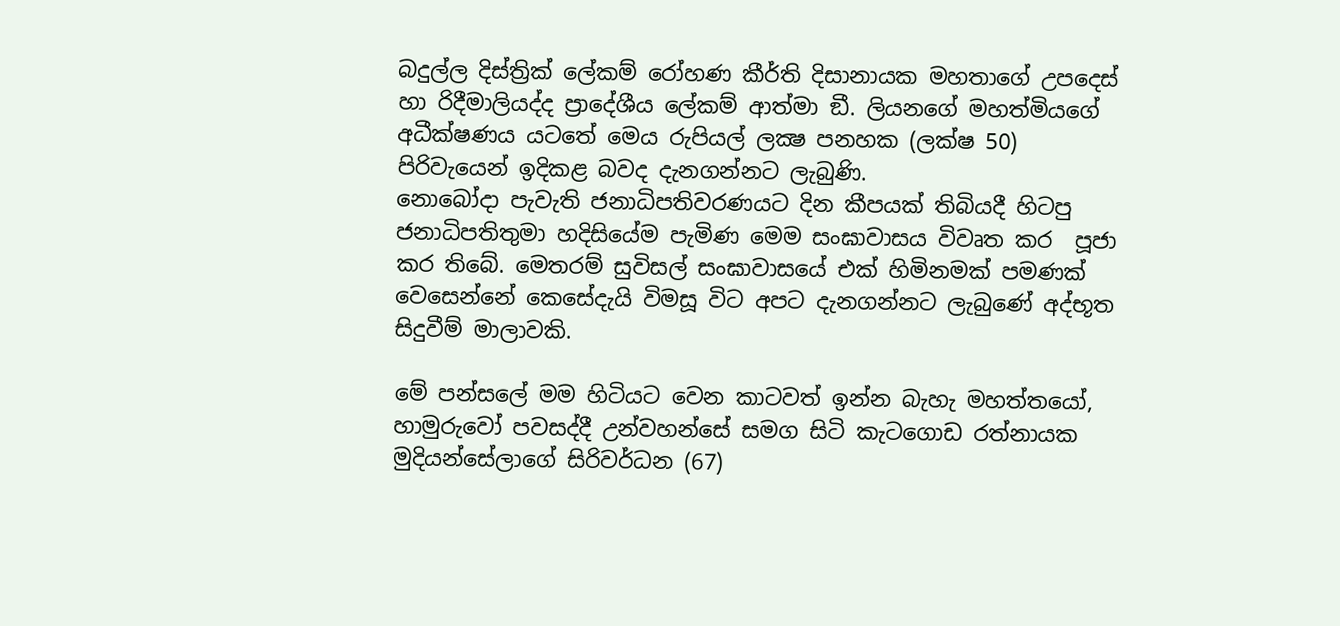බදුල්ල දිස්ත්‍රික් ලේකම් රෝහණ කීර්ති දිසානායක මහතාගේ උපදෙස් හා රිදීමාලියද්ද ප්‍රාදේශීය ලේකම් ආත්මා ඞී. ලියනගේ මහත්මියගේ අධීක්ෂණය යටතේ මෙය රුපියල් ලක්‍ෂ පනහක (ලක්ෂ 50) පිරිවැයෙන් ඉදිකළ බවද දැනගන්නට ලැබුණි.
නොබෝදා පැවැති ජනාධිපතිවරණයට දින කීපයක් තිබියදී හිටපු ජනාධිපතිතුමා හදිසියේම පැමිණ මෙම සංඝාවාසය විවෘත කර  පූජා කර තිබේ. මෙතරම් සුවිසල් සංඝාවාසයේ එක් හිමිනමක් පමණක් වෙසෙන්නේ කෙසේදැයි විමසූ විට අපට දැනගන්නට ලැබුණේ අද්භූත සිදුවීම් මාලාවකි.

මේ පන්සලේ මම හිටියට වෙන කාටවත් ඉන්න බැහැ මහත්තයෝ, හාමුරුවෝ පවසද්දී උන්වහන්සේ සමග සිටි කැටගොඩ රත්නායක මුදියන්සේලාගේ සිරිවර්ධන (67)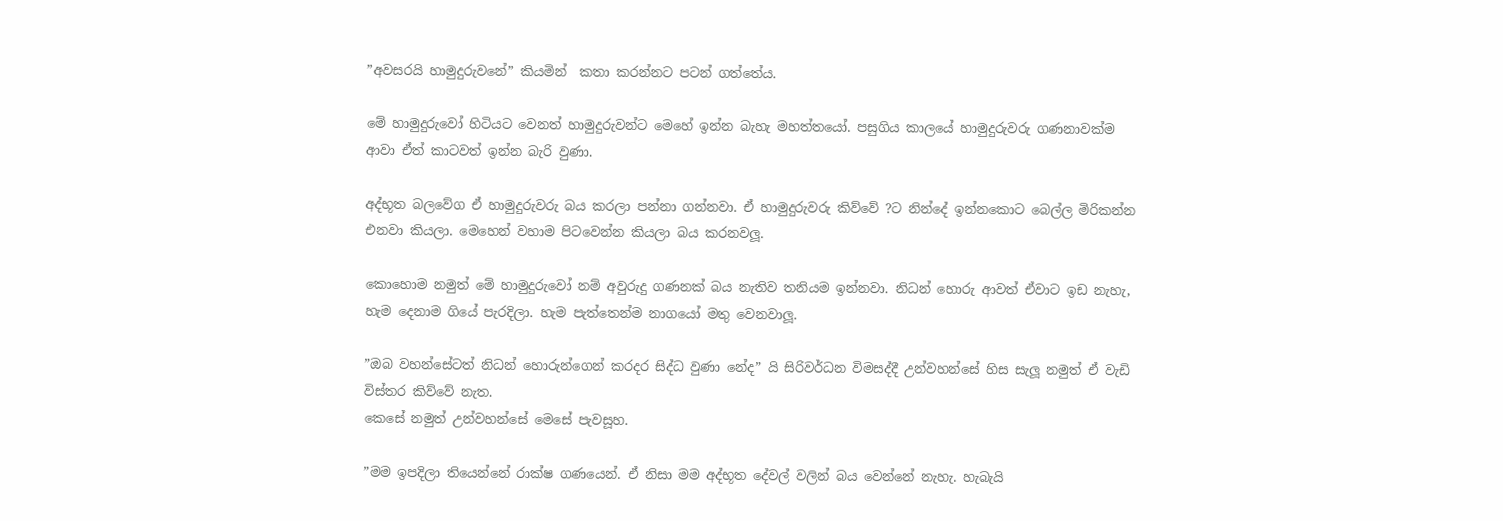”අවසරයි හාමුදුරුවනේ” කියමින්  කතා කරන්නට පටන් ගත්තේය.

මේ හාමුදුරුවෝ හිටියට වෙනත් හාමුදුරුවන්ට මෙහේ ඉන්න බැහැ මහත්තයෝ. පසුගිය කාලයේ හාමුදුරුවරු ගණනාවක්ම ආවා ඒත් කාටවත් ඉන්න බැරි වුණා.

අද්භූත බලවේග ඒ හාමුදුරුවරු බය කරලා පන්නා ගන්නවා. ඒ හාමුදුරුවරු කිව්වේ ?ට නින්දේ ඉන්නකොට බෙල්ල මිරිකන්න එනවා කියලා. මෙහෙන් වහාම පිටවෙන්න කියලා බය කරනවලූ.

කොහොම නමුත් මේ හාමුදුරුවෝ නම් අවුරුදු ගණනක් බය නැතිව තනියම ඉන්නවා. නිධන් හොරු ආවත් ඒවාට ඉඩ නැහැ, හැම දෙනාම ගියේ පැරදිලා. හැම පැත්තෙන්ම නාගයෝ මතු වෙනවාලූ.

”ඔබ වහන්සේටත් නිධන් හොරුන්ගෙන් කරදර සිද්ධ වුණා නේද” යි සිරිවර්ධන විමසද්දී උන්වහන්සේ හිස සැලූ නමුත් ඒ වැඩි විස්තර කිව්වේ නැත.
කෙසේ නමුත් උන්වහන්සේ මෙසේ පැවසූහ.

”මම ඉපදිලා තියෙන්නේ රාක්ෂ ගණයෙන්. ඒ නිසා මම අද්භූත දේවල් වලින් බය වෙන්නේ නැහැ. හැබැයි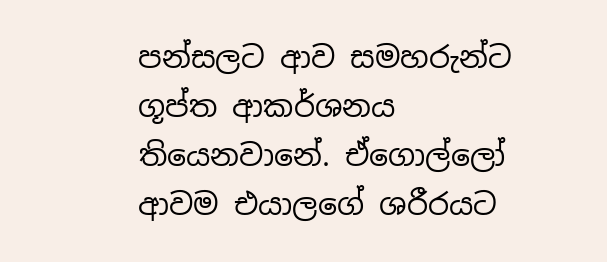පන්සලට ආව සමහරුන්ට ගූප්ත ආකර්ශනය තියෙනවානේ. ඒගොල්ලෝ ආවම එයාලගේ ශරීරයට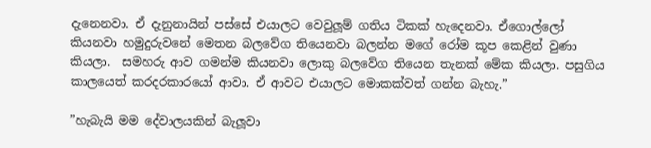දැනෙනවා. ඒ දැනුනායින් පස්සේ එයාලට වෙවුලූම් ගතිය ටිකක් හැදෙනවා. ඒගොල්ලෝ කියනවා හමුදුරුවනේ මෙතන බලවේග තියෙනවා බලන්න මගේ රෝම කූප කෙළින් වුණා කියලා.  සමහරු ආව ගමන්ම කියනවා ලොකු බලවේග තියෙන තැනක් මේක කියලා. පසුගිය කාලයෙත් කරදරකාරයෝ ආවා. ඒ ආවට එයාලට මොකක්වත් ගන්න බැහැ.”

”හැබැයි මම දේවාලයකින් බැලූවා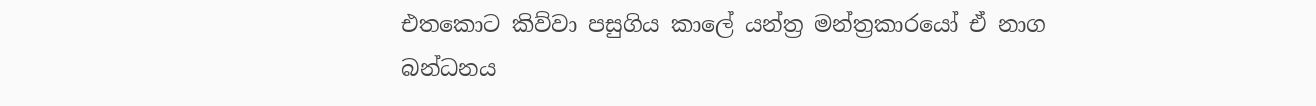එතකොට කිව්වා පසුගිය කාලේ යන්ත්‍ර මන්ත්‍රකාරයෝ ඒ නාග බන්ධනය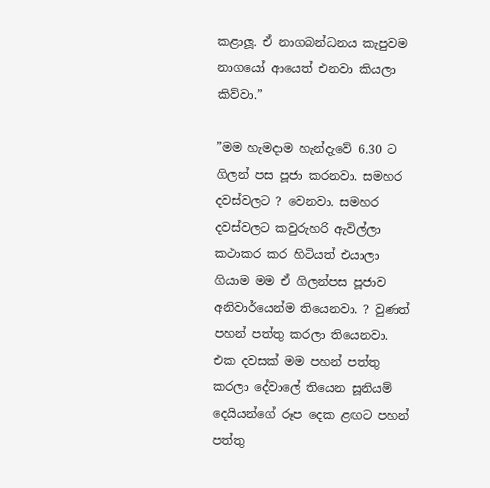කළාලූ. ඒ නාගබන්ධනය කැපුවම නාගයෝ ආයෙත් එනවා කියලා කිව්වා.”

”මම හැමදාම හැන්දැවේ 6.30 ට ගිලන් පස පූජා කරනවා. සමහර දවස්වලට ? වෙනවා. සමහර දවස්වලට කවුරුහරි ඇවිල්ලා කථාකර කර හිටියත් එයාලා ගියාම මම ඒ ගිලන්පස පූජාව අනිවාර්යෙන්ම තියෙනවා. ? වුණත් පහන් පත්තු කරලා තියෙනවා. එක දවසක් මම පහන් පත්තු කරලා දේවාලේ තියෙන සූනියම් දෙයියන්ගේ රූප දෙක ළඟට පහන් පත්තු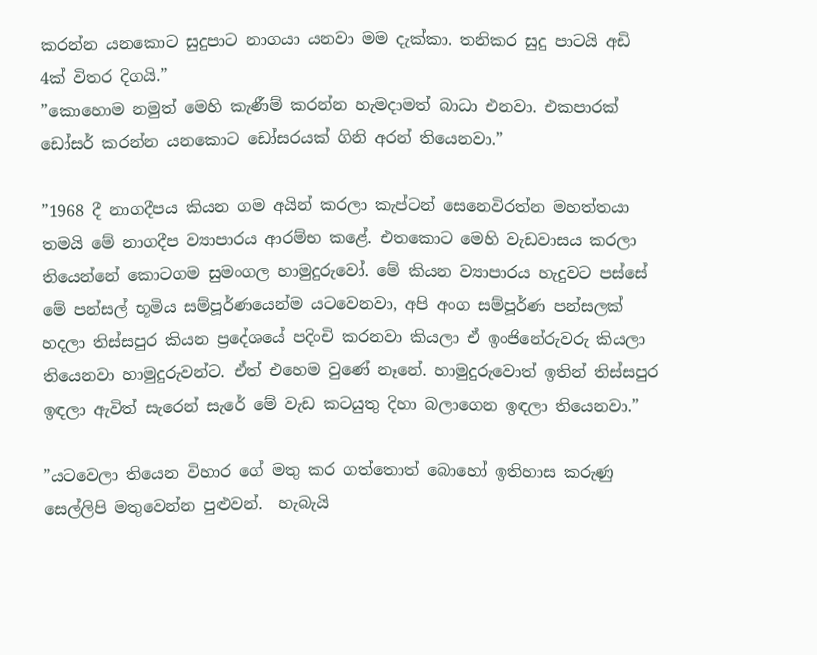කරන්න යනකොට සුදුපාට නාගයා යනවා මම දැක්කා. තනිකර සුදු පාටයි අඩි 4ක් විතර දිගයි.”
”කොහොම නමුත් මෙහි කැණීම් කරන්න හැමදාමත් බාධා එනවා. එකපාරක් ඩෝසර් කරන්න යනකොට ඩෝසරයක් ගිනි අරන් තියෙනවා.”

”1968 දී නාගදීපය කියන ගම අයින් කරලා කැප්ටන් සෙනෙවිරත්න මහත්තයා තමයි මේ නාගදීප ව්‍යාපාරය ආරම්භ කළේ. එතකොට මෙහි වැඩවාසය කරලා තියෙන්නේ කොටගම සුමංගල හාමුදුරුවෝ. මේ කියන ව්‍යාපාරය හැදුවට පස්සේ මේ පන්සල් භූමිය සම්පූර්ණයෙන්ම යටවෙනවා, අපි අංග සම්පූර්ණ පන්සලක් හදලා තිස්සපුර කියන ප්‍රදේශයේ පදිංචි කරනවා කියලා ඒ ඉංජිනේරුවරු කියලා තියෙනවා හාමුදුරුවන්ට. ඒත් එහෙම වුණේ නෑනේ. හාමුදුරුවොත් ඉතින් තිස්සපුර ඉඳලා ඇවිත් සැරෙන් සැරේ මේ වැඩ කටයුතු දිහා බලාගෙන ඉඳලා තියෙනවා.”

”යටවෙලා තියෙන විහාර ගේ මතු කර ගත්තොත් බොහෝ ඉතිහාස කරුණු සෙල්ලිපි මතුවෙන්න පුළුවන්.  හැබැයි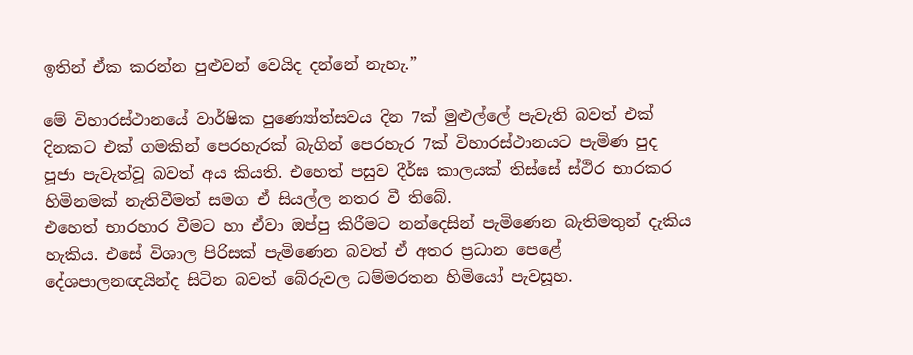ඉතින් ඒක කරන්න පුළුවන් වෙයිද දන්නේ නැහැ.”

මේ විහාරස්ථානයේ වාර්ෂික පුණ්‍යෝත්සවය දින 7ක් මුළුල්ලේ පැවැති බවත් එක් දිනකට එක් ගමකින් පෙරහැරක් බැගින් පෙරහැර 7ක් විහාරස්ථානයට පැමිණ පුද පූජා පැවැත්වූ බවත් අය කියති. එහෙත් පසුව දීර්ඝ කාලයක් තිස්සේ ස්ථිර භාරකර හිමිනමක් නැතිවීමත් සමග ඒ සියල්ල නතර වී තිබේ.
එහෙත් භාරහාර වීමට හා ඒවා ඔප්පු කිරීමට නන්දෙසින් පැමිණෙන බැතිමතුන් දැකිය හැකිය. එසේ විශාල පිරිසක් පැමිණෙන බවත් ඒ අතර ප්‍රධාන පෙළේ දේශපාලනඥයින්ද සිටින බවත් බේරුවල ධම්මරතන හිමියෝ පැවසූහ.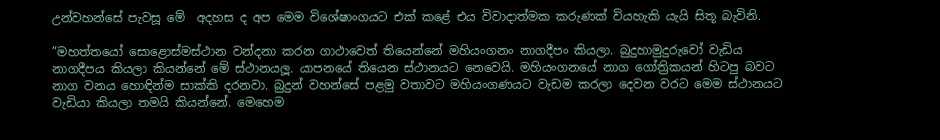උන්වහන්සේ පැවසූ මේ  අදහස ද අප මෙම විශේෂාංගයට එක් කළේ එය විවාදාත්මක කරුණක් වියහැකි යැයි සිතූ බැවිනි.

”මහත්තයෝ සොළොස්මස්ථාන වන්දනා කරන ගාථාවෙත් තියෙන්නේ මහියංගනං නාගදීපං කියලා. බුදුහාමුදුරුවෝ වැඩිය නාගදීපය කියලා කියන්නේ මේ ස්ථානයලූ. යාපනයේ තියෙන ස්ථානයට නෙවෙයි. මහියංගනයේ නාග ගෝත්‍රිකයන් හිටපු බවට නාග වනය හොඳින්ම සාක්කි දරනවා. බුදුන් වහන්සේ පළමු වතාවට මහියංගණයට වැඩම කරලා දෙවන වරට මෙම ස්ථානයට වැඩියා කියලා තමයි කියන්නේ. මෙහෙම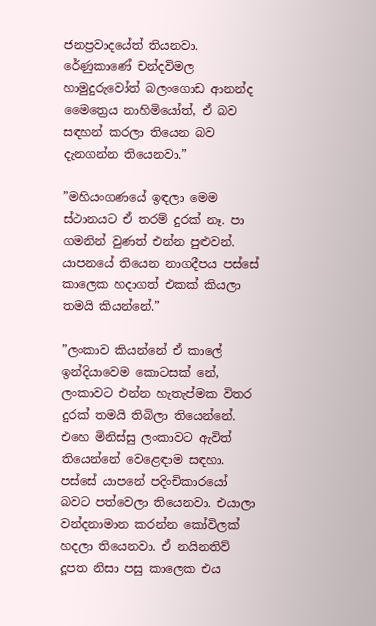ජනප්‍රවාදයේත් තියනවා. රේණුකාණේ චන්දවිමල හාමුදුරුවෝත් බලංගොඩ ආනන්ද මෛත්‍රෙය නාහිමියෝත්, ඒ බව සඳහන් කරලා තියෙන බව දැනගන්න තියෙනවා.”

”මහියංගණයේ ඉඳලා මෙම ස්ථානයට ඒ තරම් දුරක් නෑ. පා ගමනින් වුණත් එන්න පුළුවන්. යාපනයේ තියෙන නාගදීපය පස්සේ කාලෙක හදාගත් එකක් කියලා තමයි කියන්නේ.”

”ලංකාව කියන්නේ ඒ කාලේ ඉන්දියාවෙම කොටසක් නේ, ලංකාවට එන්න හැතැප්මක විතර දුරක් තමයි තිබිලා තියෙන්නේ. එහෙ මිනිස්සු ලංකාවට ඇවිත් තියෙන්නේ වෙළෙඳාම සඳහා. පස්සේ යාපනේ පදිංචිකාරයෝ බවට පත්වෙලා තියෙනවා. එයාලා වන්දනාමාන කරන්න කෝවිලක් හදලා තියෙනවා. ඒ නයිනතිව් දූපත නිසා පසු කාලෙක එය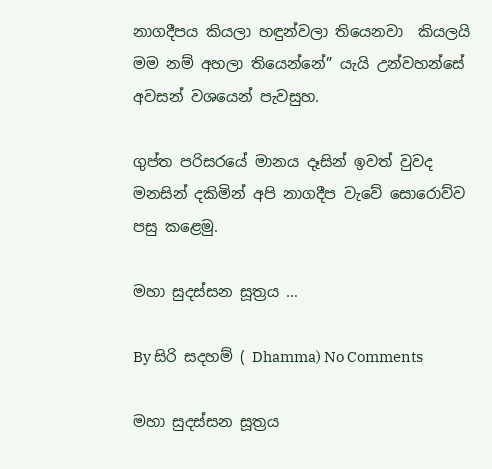නාගදීපය කියලා හඳුන්වලා තියෙනවා  කියලයි මම නම් අහලා තියෙන්නේ” යැයි උන්වහන්සේ අවසන් වශයෙන් පැවසුහ.

ගුප්ත පරිසරයේ මානය දෑසින් ඉවත් වුවද මනසින් දකිමින් අපි නාගදීප වැවේ සොරොව්ව පසු කළෙමු.

මහා සුදස්සන සූත්‍රය …

By සිරි සදහම් ( Dhamma) No Comments

මහා සුදස්සන සූත්‍රය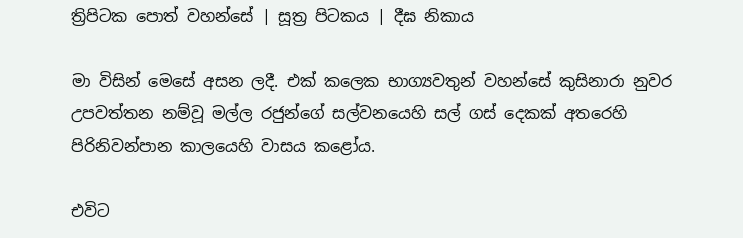ත්‍රිපිටක පොත් වහන්සේ | සූත්‍ර පිටකය | දීඝ නිකාය

මා විසින් මෙසේ අසන ලදී. එක් කලෙක භාග්‍යවතුන් වහන්සේ කුසිනාරා නුවර උපවත්තන නම්වූ මල්ල රජුන්ගේ සල්වනයෙහි සල් ගස් දෙකක් අතරෙහි පිරිනිවන්පාන කාලයෙහි වාසය කළෝය.

එවිට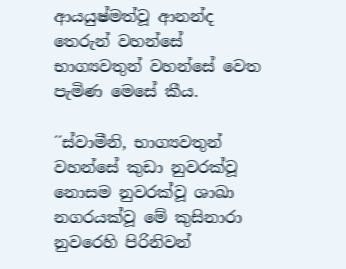ආයයුෂ්මත්වූ ආනන්ද තෙරුන් වහන්සේ භාග්‍යවතුන් වහන්සේ වෙත පැමිණ මෙසේ කීය.

´´ස්වාමීනි, භාග්‍යවතුන් වහන්සේ කුඩා නුවරක්වූ නොසම නුවරක්වූ ශාඛා නගරයක්වූ මේ කුසිනාරා නුවරෙහි පිරිනිවන්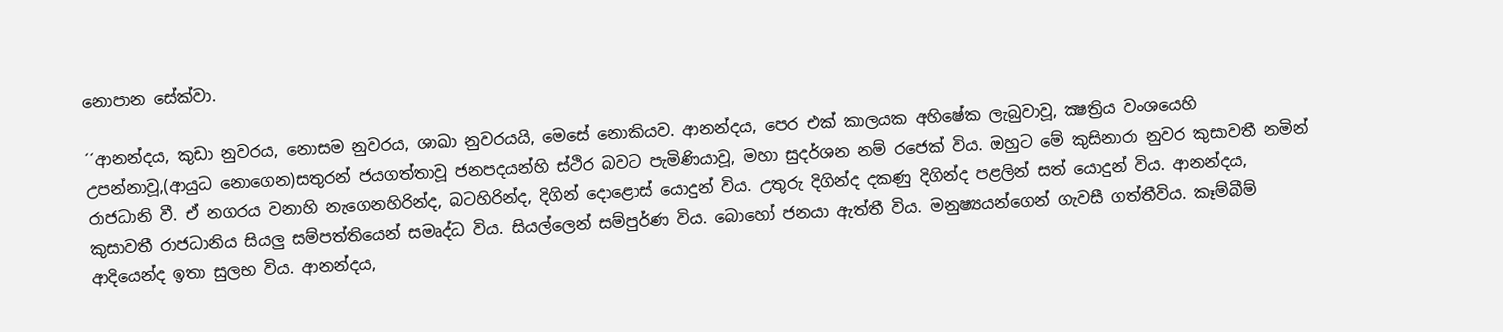නොපාන සේක්වා.

´´ආනන්දය, කුඩා නුවරය, නොසම නුවරය, ශාඛා නුවරයයි, මෙසේ නොකියව. ආනන්දය, පෙර එක් කාලයක අහිෂේක ලැබුවාවූ, ක්‍ෂත්‍රිය වංශයෙහි උපන්නාවූ,(ආයුධ නොගෙන)සතුරන් ජයගත්තාවූ ජනපදයන්හි ස්ථිර බවට පැමිණියාවූ, මහා සුදර්ශන නම් රජෙක් විය. ඔහුට මේ කුසිනාරා නුවර කුසාවතී නමින් රාජධානි වී. ඒ නගරය වනාහි නැගෙනහිරින්ද, බටහිරින්ද, දිගින් දොළොස් යොදුන් විය. උතුරු දිගින්ද දකණු දිගින්ද පළලින් සත් යොදුන් විය. ආනන්දය, කුසාවතී රාජධානිය සියලු සම්පත්තියෙන් සමෘද්ධ විය. සියල්ලෙන් සම්පුර්ණ විය. බොහෝ ජනයා ඇත්තී විය. මනුෂ්‍යයන්ගෙන් ගැවසී ගත්තීවිය. කෑම්බීම් ආදියෙන්ද ඉතා සුලභ විය. ආනන්දය,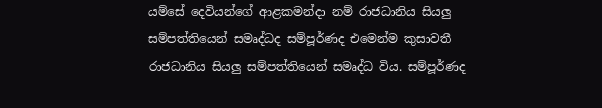යම්සේ දෙවියන්ගේ ආළකමන්දා නම් රාජධානිය සියලු සම්පත්තියෙන් සමෘද්ධද සම්පූර්ණද එමෙන්ම කුසාවතී රාජධානිය සියලු සම්පත්තියෙන් සමෘද්ධ විය. සම්පූර්ණද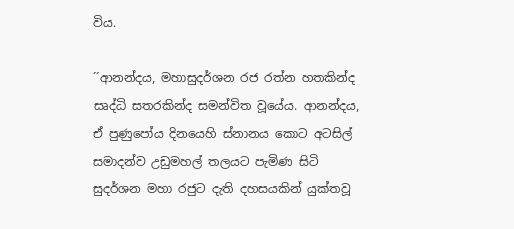විය.

´´ආනන්දය, මහාසුදර්ශන රජ රත්න හතකින්ද සෘද්ධි සතරකින්ද සමන්විත වූයේය. ආනන්දය, ඒ පුණුපෝය දිනයෙහි ස්නානය කොට අටසිල් සමාදන්ව උඩුමහල් තලයට පැමිණ සිටි සුදර්ශන මහා රජුට දැති දහසයකින් යුක්තවූ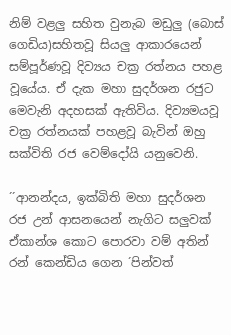නිම් වළලු සහිත වුනැබ මඩුලු (බොස් ගෙඩිය)සහිතවූ සියලු ආකාරයෙන් සම්පූර්ණවූ දිව්‍යය චක්‍ර රත්නය පහළ වූයේය. ඒ දැක මහා සුදර්ශන රජුට මෙවැනි අදහසක් ඇතිවිය. දිව්‍යමයවූ චක්‍ර රත්නයක් පහළවූ බැවින් ඔහු සක්විති රජ වෙම්දෝයි යනුවෙනි.

´´ආනන්දය, ඉක්බිති මහා සුදර්ශන රජ උන් ආසනයෙන් නැගිට සලුවක් ඒකාන්ශ කොට පොරවා වම් අතින් රන් කෙන්ඩිය ගෙන ´පින්වත්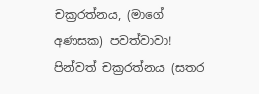චක්‍රරත්නය, (මාගේ අණසක) පවත්වාවා! පින්වත් චක්‍රරත්නය (සතර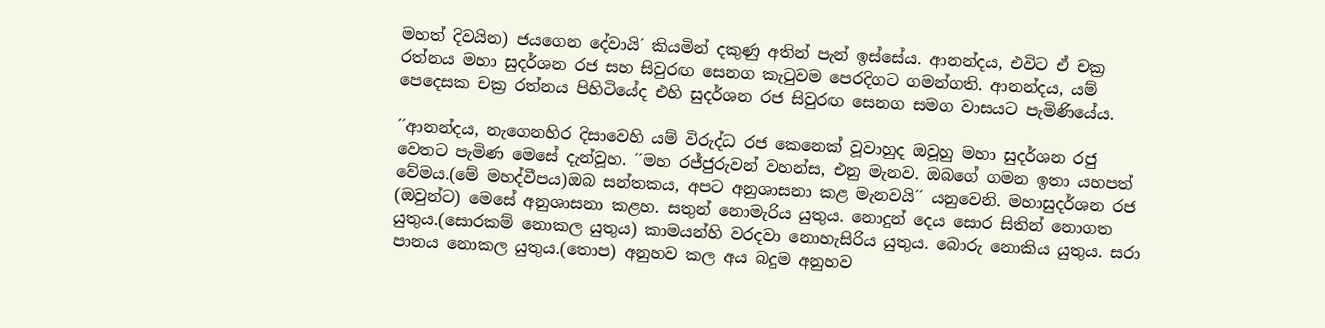මහත් දිවයින) ජයගෙන දේවායි´ කියමින් දකුණු අතින් පැන් ඉස්සේය. ආනන්දය, එවිට ඒ චක්‍ර රත්නය මහා සුදර්ශන රජ සහ සිවුරඟ සෙනග කැටුවම පෙරදිගට ගමන්ගති. ආනන්දය, යම් පෙදෙසක චක්‍ර රත්නය පිහිටියේද එහි සුදර්ශන රජ සිවුරඟ සෙනග සමග වාසයට පැමිණියේය.

´´ආනන්දය, නැගෙනහිර දිසාවෙහි යම් විරුද්ධ රජ කෙනෙක් වූවාහුද ඔවූහු මහා සුදර්ශන රජු වෙතට පැමිණ මෙසේ දැන්වූහ. ´´මහ රජ්ජුරුවන් වහන්ස, එනු මැනව. ඔබගේ ගමන ඉතා යහපත් වේමය.(මේ මහද්වීපය)ඔබ සන්තකය, අපට අනුශාසනා කළ මැනවයි´´ යනුවෙනි. මහාසුදර්ශන රජ (ඔවුන්ට) මෙසේ අනුශාසනා කළහ. සතුන් නොමැරිය යුතුය. නොදුන් දෙය සොර සිතින් නොගත යුතුය.(සොරකම් නොකල යුතුය) කාමයන්හි වරදවා නොහැසිරිය යුතුය. බොරු නොකිය යුතුය. සරා පානය නොකල යුතුය.(තොප) අනුහව කල අය බදුම අනුහව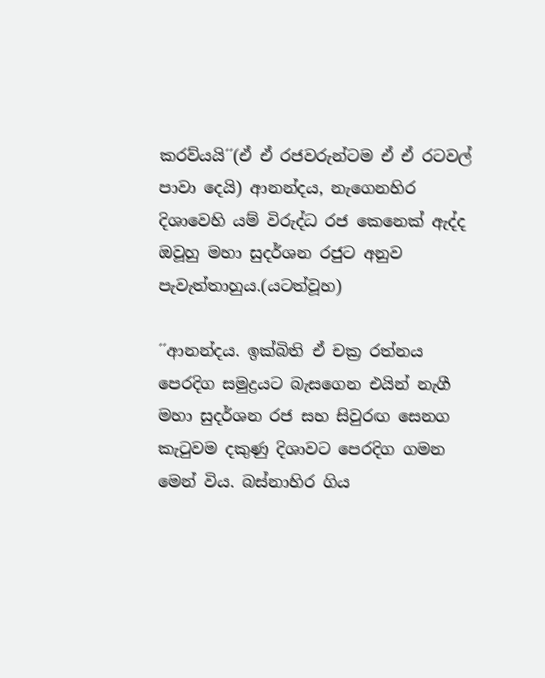කරව්යයි´´(ඒ ඒ රජවරුන්ටම ඒ ඒ රටවල් පාවා දෙයි) ආනන්දය, නැගෙනහිර දිශාවෙහි යම් විරුද්ධ රජ කෙනෙක් ඇද්ද ඔවූහු මහා සුදර්ශන රජුට අනුව පැවැත්තාහුය.(යටත්වූහ)

´´ආනන්දය. ඉක්බිති ඒ චක්‍ර රත්නය පෙරදිග සමුද්‍රයට බැසගෙන එයින් නැගී මහා සුදර්ශන රජ සහ සිවුරඟ සෙනග කැටුවම දකුණු දිශාවට පෙරදිග ගමන මෙන් විය. බස්නාහිර ගිය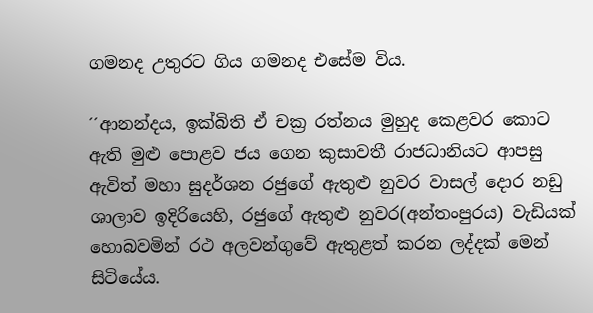ගමනද උතුරට ගිය ගමනද එසේම විය.

´´ආනන්දය, ඉක්බිති ඒ චක්‍ර රත්නය මුහුද කෙළවර කොට ඇති මුළු පොළව ජය ගෙන කුසාවතී රාජධානියට ආපසු ඇවිත් මහා සුදර්ශන රජුගේ ඇතුළු නුවර වාසල් දොර නඩු ශාලාව ඉදිරියෙහි, රජුගේ ඇතුළු නුවර(අන්තංපුරය) වැඩියක් හොබවමින් රථ අලවන්ගුවේ ඇතුළත් කරන ලද්දක් මෙන් සිටියේය.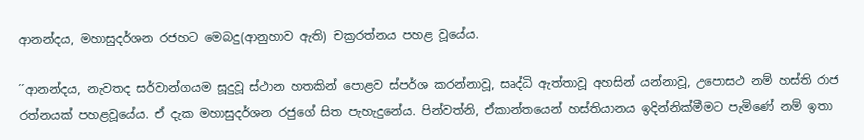ආනන්දය, මහාසුදර්ශන රජහට මෙබදු(ආනුහාව ඇති) චක්‍රරත්නය පහළ වූයේය.

´´ආනන්දය, නැවතද සර්වාන්ගයම සූදුවූ ස්ථාන හතකින් පොළව ස්පර්ශ කරන්නාවූ, සෘද්ධි ඇත්තාවූ අහසින් යන්නාවූ, උපොසථ නම් හස්ති රාජ රත්නයක් පහළවූයේය. ඒ දැක මහාසුදර්ශන රජුගේ සිත පැහැදුනේය. පින්වත්නි, ඒකාන්තයෙන් හස්තියානය ඉදින්නික්මීමට පැමිණේ නම් ඉතා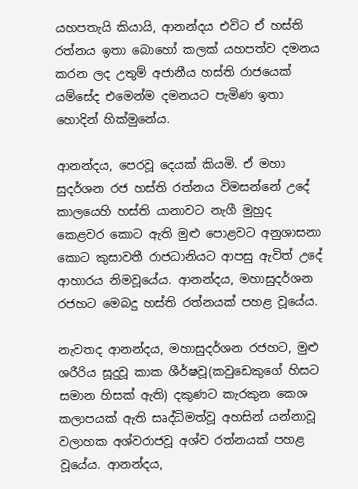යහපතැයි කියායි, ආනන්දය එවිට ඒ හස්ති රත්නය ඉතා බොහෝ කලක් යහපත්ව දමනය කරන ලද උතුම් අජානීය හස්ති රාජයෙක් යම්සේද එමෙන්ම දමනයට පැමිණ ඉතා හොදින් හික්මුනේය.

ආනන්දය, පෙරවූ දෙයක් කියමි. ඒ මහා සුදර්ශන රජ හස්ති රත්නය විමසන්නේ උදේ කාලයෙහි හස්ති යානාවට නැගී මුහුද කෙළවර කොට ඇති මුළු පොළවට අනුශාසනා කොට කුසාවතී රාජධානියට ආපසු ඇවිත් උදේ ආහාරය නිමවූයේය. ආනන්දය, මහාසුදර්ශන රජහට මෙබදු හස්ති රත්නයක් පහළ වූයේය.

නැවතද ආනන්දය, මහාසුදර්ශන රජහට, මුළු ශරීරිය සූදුවූ කාක ශීර්ෂවූ(කවුඩෙකුගේ හිසට සමාන හිසක් ඇති) දකුණට කැරකුන කෙශ කලාපයක් ඇති සෘද්ධිමත්වූ අහසින් යන්නාවූ වලාහක අශ්වරාජවූ අශ්ව රත්නයක් පහළ වූයේය. ආනන්දය,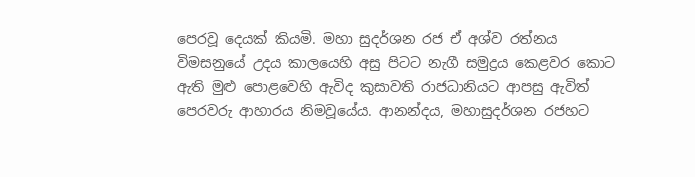පෙරවූ දෙයක් කියමි. මහා සුදර්ශන රජ ඒ අශ්ව රත්නය විමසනුයේ උදය කාලයෙහි අසු පිටට නැගී සමුද්‍රය කෙළවර කොට ඇති මුළු පොළවෙහි ඇවිද කුසාවති රාජධානියට ආපසු ඇවිත් පෙරවරු ආහාරය නිමවූයේය. ආනන්දය, මහාසුදර්ශන රජහට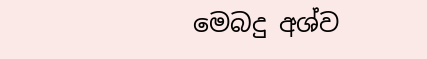මෙබදු අශ්ව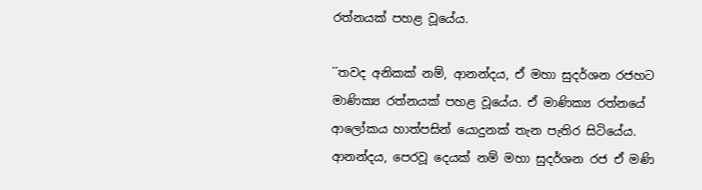රත්නයක් පහළ වූයේය.

´´තවද අනිකක් නම්, ආනන්දය, ඒ මහා සුදර්ශන රජහට මාණික්‍ය රත්නයක් පහළ වූයේය. ඒ මාණික්‍ය රත්නයේ ආලෝකය හාත්පසින් යොදුනක් තැන පැතිර සිටියේය. ආනන්දය, පෙරවූ දෙයක් නම් මහා සුදර්ශන රජ ඒ මණි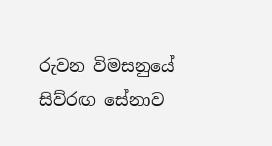රුවන විමසනුයේ සිව්රඟ සේනාව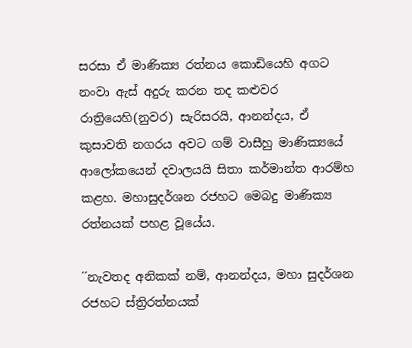සරසා ඒ මාණික්‍ය රත්නය කොඩියෙහි අගට නංවා ඇස් අදුරු කරන තද කළුවර රාත්‍රියෙහි(නුවර) සැරිසරයි, ආනන්දය, ඒ කුසාවති නගරය අවට ගම් වාසීහු මාණික්‍යයේ ආලෝකයෙන් දවාලයයි සිතා කර්මාන්ත ආරම්හ කළහ. මහාසුදර්ශන රජහට මෙබදු මාණික්‍ය රත්නයක් පහළ වූයේය.

´´නැවතද අනිකක් නම්, ආනන්දය, මහා සුදර්ශන රජහට ස්ත්‍රිරත්නයක්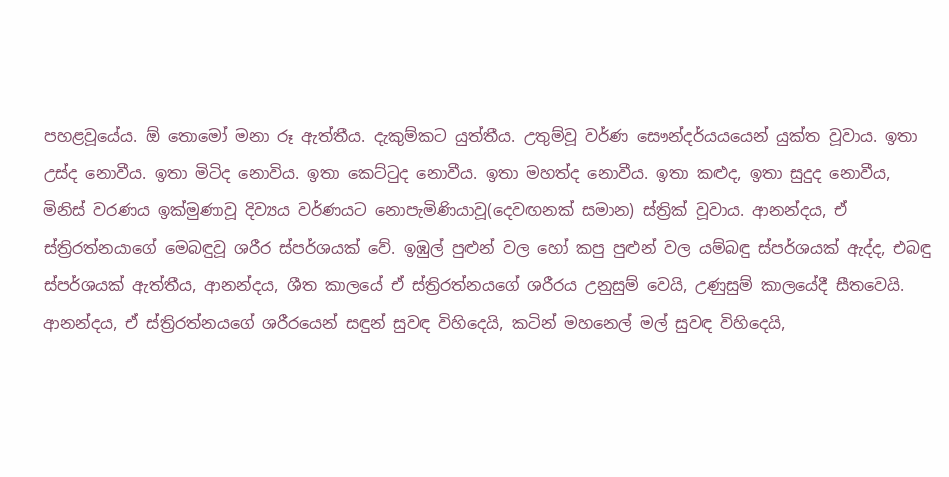පහළවූයේය. ඕ තොමෝ මනා රූ ඇත්තීය. දැකුම්කට යුත්තීය. උතුම්වූ වර්ණ සෞන්දර්යයයෙන් යුක්ත වූවාය. ඉතා උස්ද නොවීය. ඉතා මිටිද නොවිය. ඉතා කෙට්ටුද නොවීය. ඉතා මහත්ද නොවීය. ඉතා කළුද, ඉතා සුදුද නොවීය, මිනිස් වරණය ඉක්මුණාවූ දිව්‍යය වර්ණයට නොපැමිණියාවූ(දෙවඟනක් සමාන) ස්ත්‍රික් වූවාය. ආනන්දය, ඒ ස්ත්‍රිරත්නයාගේ මෙබඳුවූ ශරීර ස්පර්ශයක් වේ. ඉඹුල් පුළුන් වල හෝ කපු පුළුන් වල යම්බඳු ස්පර්ශයක් ඇද්ද, එබඳු ස්පර්ශයක් ඇත්තීය, ආනන්දය, ශීත කාලයේ ඒ ස්ත්‍රිරත්නයගේ ශරීරය උනුසුම් වෙයි, උණුසුම් කාලයේදී සීතවෙයි. ආනන්දය, ඒ ස්ත්‍රිරත්නයගේ ශරීරයෙන් සඳුන් සුවඳ විහිදෙයි, කටින් මහනෙල් මල් සුවඳ විහිදෙයි,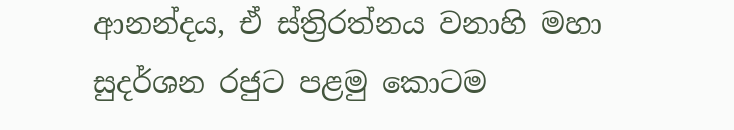ආනන්දය, ඒ ස්ත්‍රිරත්නය වනාහි මහා සුදර්ශන රජුට පළමු කොටම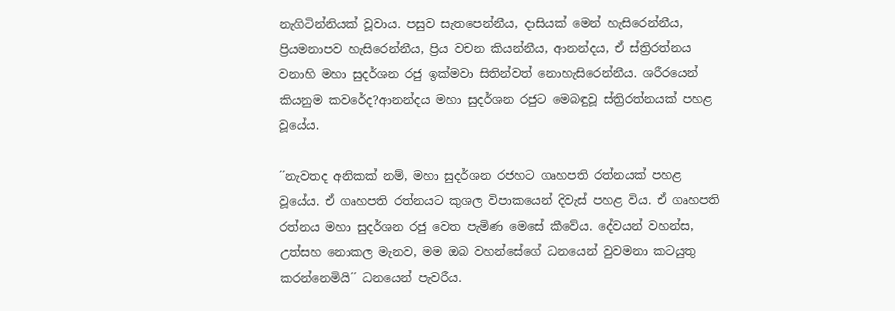නැගිටින්නියක් වූවාය. පසුව සැතපෙන්නීය, දාසියක් මෙන් හැසිරෙන්නීය, ප්‍රියමනාපව හැසිරෙන්නීය, ප්‍රිය වචන කියන්නීය, ආනන්දය, ඒ ස්ත්‍රිරත්නය වනාහි මහා සුදර්ශන රජු ඉක්මවා සිතින්වත් නොහැසිරෙන්නීය. ශරීරයෙන් කියනුම කවරේද?ආනන්දය මහා සුදර්ශන රජුට මෙබඳුවූ ස්ත්‍රිරත්නයක් පහළ වූයේය.

´´නැවතද අනිකක් නම්, මහා සුදර්ශන රජහට ගෘහපති රත්නයක් පහළ වූයේය. ඒ ගෘහපති රත්නයට කුශල විපාකයෙන් දිවැස් පහළ විය. ඒ ගෘහපති රත්නය මහා සුදර්ශන රජු වෙත පැමිණ මෙසේ කීවේය. දේවයන් වහන්ස, උත්සහ නොකල මැනව, මම ඔබ වහන්සේගේ ධනයෙන් වුවමනා කටයුතු කරන්නෙමියි´´ ධනයෙන් පැවරීය.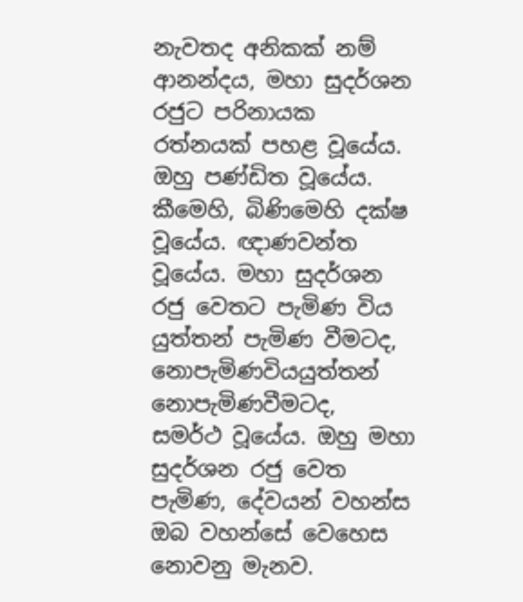නැවතද අනිකක් නම් ආනන්දය, මහා සුදර්ශන රජුට පරිනායක රත්නයක් පහළ වූයේය. ඔහු පණ්ඩිත වූයේය. කීමෙහි, බිණිමෙහි දක්ෂ වූයේය. ඥාණවන්ත වූයේය. මහා සුදර්ශන රජු වෙතට පැමිණ විය යුත්තන් පැමිණ වීමටද, නොපැමිණවියයුත්තන් නොපැමිණවීමටද, සමර්ථ වූයේය. ඔහු මහා සුදර්ශන රජු වෙත පැමිණ, දේවයන් වහන්ස ඔබ වහන්සේ වෙහෙස නොවනු මැනව.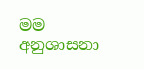මම අනුශාසනා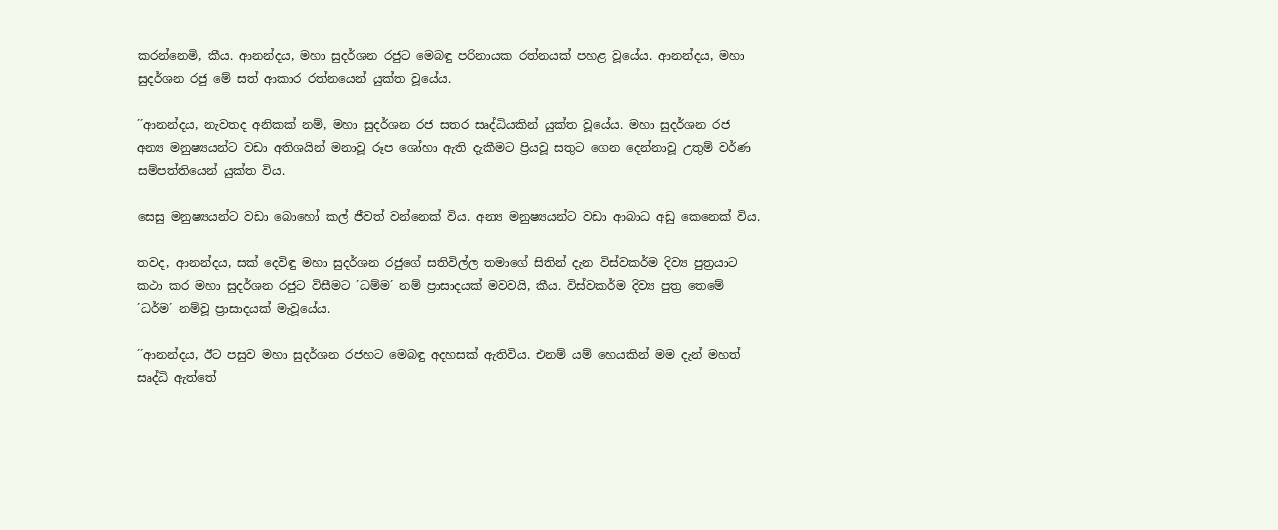කරන්නෙමි, කීය. ආනන්දය, මහා සුදර්ශන රජුට මෙබඳු පරිනායක රත්නයක් පහළ වූයේය. ආනන්දය, මහා සුදර්ශන රජු මේ සත් ආකාර රත්නයෙන් යුක්ත වූයේය.

´´ආනන්දය, නැවතද අනිකක් නම්, මහා සුදර්ශන රජ සතර සෘද්ධියකින් යුක්ත වූයේය. මහා සුදර්ශන රජ අන්‍ය මනුෂ්‍යයන්ට වඩා අතිශයින් මනාවූ රූප ශෝහා ඇති දැකීමට ප්‍රියවූ සතුට ගෙන දෙන්නාවූ උතුම් වර්ණ සම්පත්තියෙන් යුක්ත විය.

සෙසු මනුෂ්‍යයන්ට වඩා බොහෝ කල් ජීවත් වන්නෙක් විය. අන්‍ය මනුෂ්‍යයන්ට වඩා ආබාධ අඩු කෙනෙක් විය.

තවද, ආනන්දය, සක් දෙවිඳු මහා සුදර්ශන රජුගේ සතිවිල්ල තමාගේ සිතින් දැන විස්වකර්ම දිව්‍ය පුත්‍රයාට කථා කර මහා සුදර්ශන රජුට විසීමට ´ධම්ම´ නම් ප්‍රාසාදයක් මවවයි, කීය. විස්වකර්ම දිව්‍ය පුත්‍ර තෙමේ ´ධර්ම´ නම්වූ ප්‍රාසාදයක් මැවූයේය.

´´ආනන්දය, ඊට පසුව මහා සුදර්ශන රජහට මෙබඳු අදහසක් ඇතිවිය. එනම් යම් හෙයකින් මම දැන් මහත් සෘද්ධි ඇත්තේ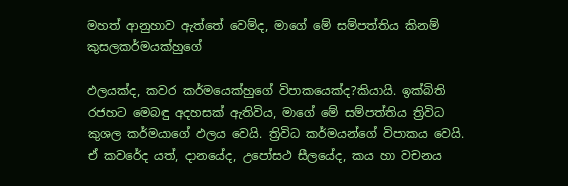මහත් ආනුහාව ඇත්තේ වෙම්ද, මාගේ මේ සම්පත්තිය කිනම් කුසලකර්මයක්හුගේ

ඵලයක්ද, කවර කර්මයෙක්හුගේ විපාකයෙක්ද?කියායි. ඉක්බිති රජහට මෙබඳු අදහසක් ඇතිවිය, මාගේ මේ සම්පත්තිය ත්‍රිවිධ කුශල කර්මයාගේ ඵලය වෙයි. ත්‍රිවිධ කර්මයන්ගේ විපාකය වෙයි. ඒ කවරේද යත්, දානයේද, උපෝසථ සීලයේද, කය හා වචනය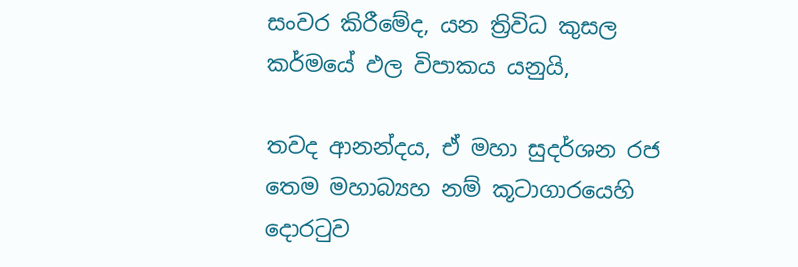සංවර කිරීමේද, යන ත්‍රිවිධ කුසල කර්මයේ ඵල විපාකය යනුයි,

තවද ආනන්දය, ඒ මහා සුදර්ශන රජ තෙම මහාබ්‍යහ නම් කූටාගාරයෙහි දොරටුව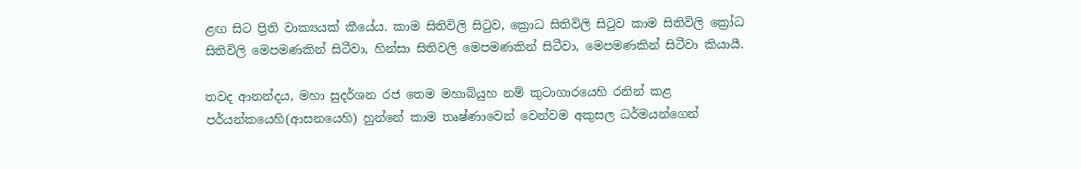ළඟ සිට ප්‍රිති වාක්‍යයක් කීයේය. කාම සිතිවිලි සිටුව, ක්‍රොධ සිතිවිලි සිටුව කාම සිතිවිලි ක්‍රෝධ සිතිවිලි මෙපමණකින් සිටීවා, හින්සා සිතිවලි මෙපමණකින් සිටීවා, මෙපමණකින් සිටීවා කියායී.

තවද ආනන්දය, මහා සුදර්ශන රජ තෙම මහාබ්යුහ නම් කුටාගාරයෙහි රනින් කළ පර්යන්කයෙහි(ආසනයෙහි) හුන්නේ කාම තෘෂ්ණාවෙන් වෙන්වම අකුසල ධර්මයන්ගෙන්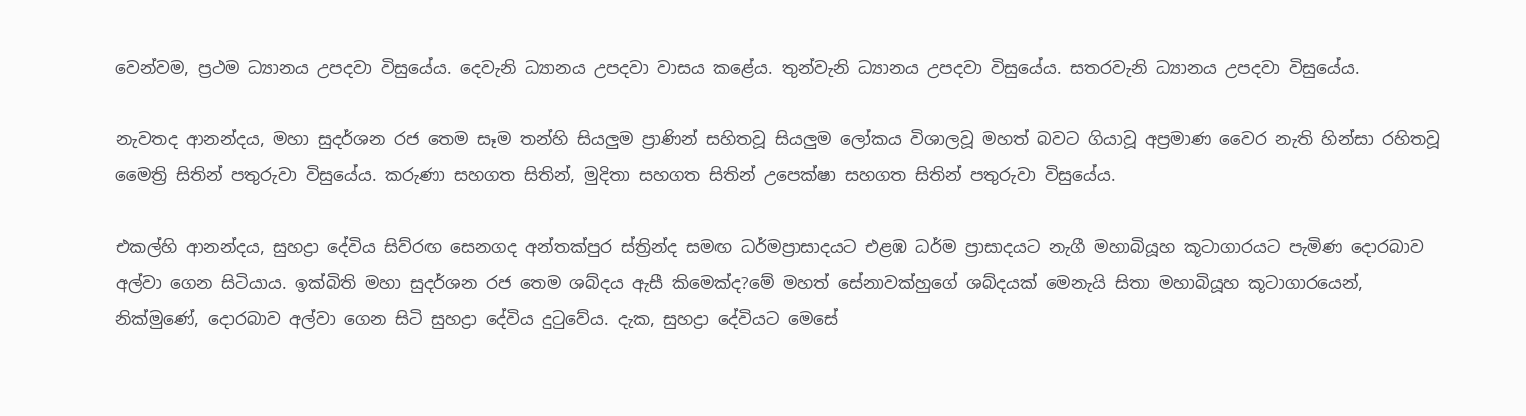වෙන්වම, ප්‍රථම ධ්‍යානය උපදවා විසුයේය. දෙවැනි ධ්‍යානය උපදවා වාසය කළේය. තුන්වැනි ධ්‍යානය උපදවා විසුයේය. සතරවැනි ධ්‍යානය උපදවා විසුයේය.

නැවතද ආනන්දය, මහා සුදර්ශන රජ තෙම සෑම තන්හි සියලුම ප්‍රාණින් සහිතවූ සියලුම ලෝකය විශාලවූ මහත් බවට ගියාවූ අප්‍රමාණ වෛර නැති හින්සා රහිතවූ මෛත්‍රි සිතින් පතුරුවා විසුයේය. කරුණා සහගත සිතින්, මුදිතා සහගත සිතින් උපෙක්ෂා සහගත සිතින් පතුරුවා විසුයේය.

එකල්හි ආනන්දය, සුහද්‍රා දේවිය සිව්රඟ සෙනගද අන්තක්පුර ස්ත්‍රින්ද සමඟ ධර්මප්‍රාසාදයට එළඹ ධර්ම ප්‍රාසාදයට නැගී මහාබියූහ කූටාගාරයට පැමිණ දොරබාව අල්වා ගෙන සිටියාය. ඉක්බිති මහා සුදර්ශන රජ තෙම ශබ්දය ඇසී කිමෙක්ද?මේ මහත් සේනාවක්හුගේ ශබ්දයක් මෙනැයි සිතා මහාබියූහ කූටාගාරයෙන්, නික්මුණේ, දොරබාව අල්වා ගෙන සිටි සුහද්‍රා දේවිය දුටුවේය. දැක, සුහද්‍රා දේවියට මෙසේ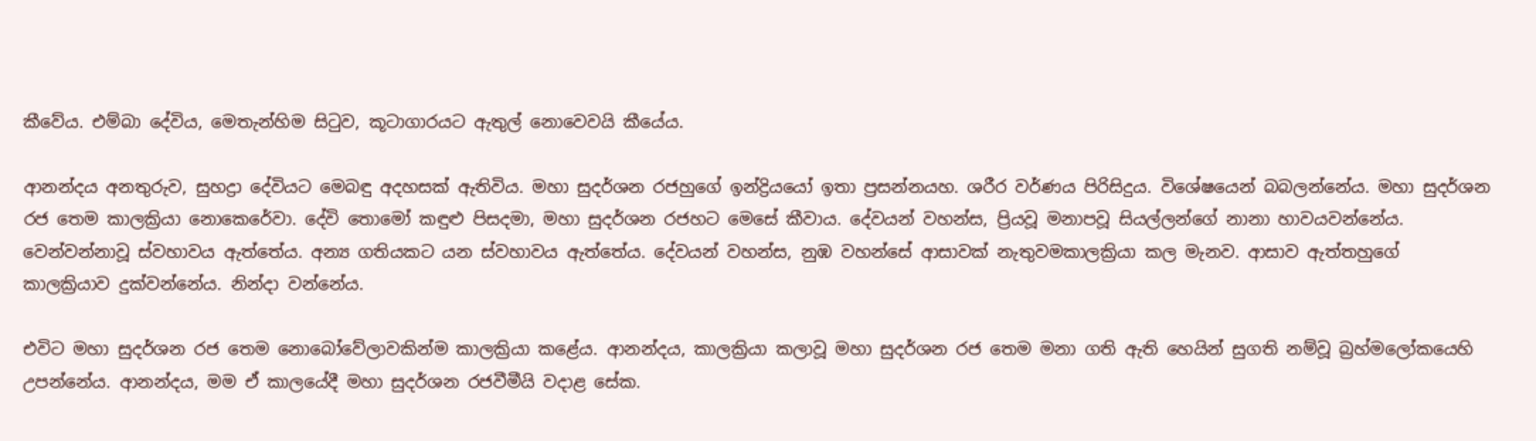කීවේය. එම්බා දේවිය, මෙතැන්හිම සිටුව, කූටාගාරයට ඇතුල් නොවෙවයි කීයේය.

ආනන්දය අනතුරුව, සුහද්‍රා දේවියට මෙබඳු අදහසක් ඇතිවිය. මහා සුදර්ශන රජහුගේ ඉන්ද්‍රියයෝ ඉතා ප්‍රසන්නයහ. ශරීර වර්ණය පිරිසිදුය. විශේෂයෙන් බබලන්නේය. මහා සුදර්ශන රජ තෙම කාලක්‍රියා නොකෙරේවා. දේවි තොමෝ කඳුළු පිසදමා, මහා සුදර්ශන රජහට මෙසේ කීවාය. දේවයන් වහන්ස, ප්‍රියවූ මනාපවූ සියල්ලන්ගේ නානා හාවයවන්නේය. වෙන්වන්නාවූ ස්වහාවය ඇත්තේය. අන්‍ය ගතියකට යන ස්වහාවය ඇත්තේය. දේවයන් වහන්ස, නුඹ වහන්සේ ආසාවක් නැතුවමකාලක්‍රියා කල මැනව. ආසාව ඇත්තහුගේ කාලක්‍රියාව දුක්වන්නේය. නින්දා වන්නේය.

එවිට මහා සුදර්ශන රජ තෙම නොබෝවේලාවකින්ම කාලක්‍රියා කළේය. ආනන්දය, කාලක්‍රියා කලාවූ මහා සුදර්ශන රජ තෙම මනා ගති ඇති හෙයින් සුගති නම්වූ බ්‍රහ්මලෝකයෙහි උපන්නේය. ආනන්දය, මම ඒ කාලයේදී මහා සුදර්ශන රජවීමීයි වදාළ සේක.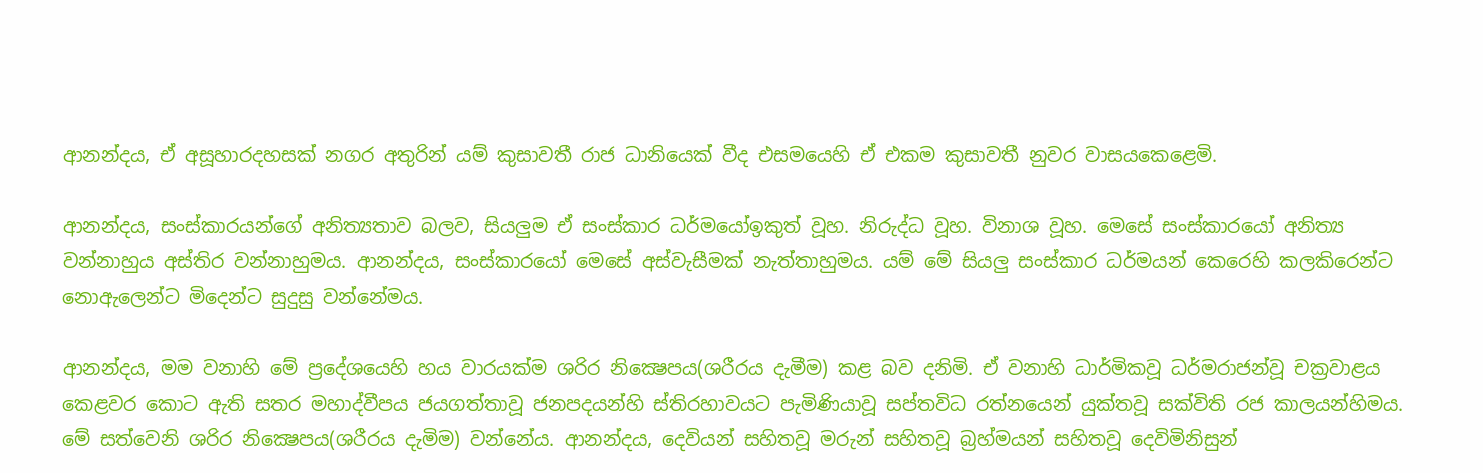ආනන්දය, ඒ අසූහාරදහසක් නගර අතුරින් යම් කුසාවතී රාජ ධානියෙක් වීද එසමයෙහි ඒ එකම කුසාවතී නුවර වාසයකෙළෙමි.

ආනන්දය, සංස්කාරයන්ගේ අනිත්‍යතාව බලව, සියලුම ඒ සංස්කාර ධර්මයෝඉකුත් වූහ. නිරුද්ධ වූහ. විනාශ වූහ. මෙසේ සංස්කාරයෝ අනිත්‍ය වන්නාහුය අස්තිර වන්නාහුමය. ආනන්දය, සංස්කාරයෝ මෙසේ අස්වැසීමක් නැත්තාහුමය. යම් මේ සියලු සංස්කාර ධර්මයන් කෙරෙහි කලකිරෙන්ට නොඇලෙන්ට මිදෙන්ට සුදුසු වන්නේමය.

ආනන්දය, මම වනාහි මේ ප්‍රදේශයෙහි හය වාරයක්ම ශරිර නික්‍ෂෙපය(ශරීරය දැමීම) කළ බව දනිමි. ඒ වනාහි ධාර්මිකවූ ධර්මරාජන්වූ චක්‍රවාළය කෙළවර කොට ඇති සතර මහාද්වීපය ජයගත්තාවූ ජනපදයන්හි ස්තිරහාවයට පැමිණියාවූ සප්තවිධ රත්නයෙන් යුක්තවූ සක්විති රජ කාලයන්හිමය. මේ සත්වෙනි ශරිර නික්‍ෂෙපය(ශරීරය දැමිම) වන්නේය. ආනන්දය, දෙවියන් සහිතවූ මරුන් සහිතවූ බ්‍රහ්මයන් සහිතවූ දෙවිමිනිසුන්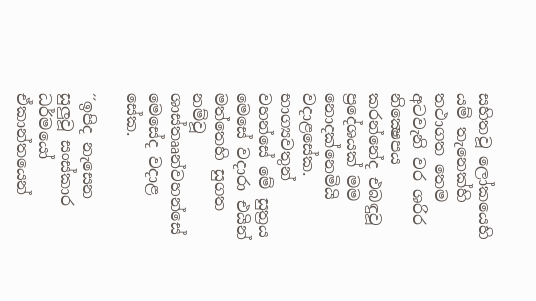සහිතවූ ලෝකයෙහි යම් තැනෙක්හි තථාගත තෙම අටවැනි වර ශරිර නික්‍ෂෙපය කරන්නේද එබඳුවූ ප්‍රදේශයක් මම නොදක්නෙමියි වදාළසේක. භාග්‍යවතුන් වහන්සේ මේ සුත්‍රය මෙසේ වදාරා එයින් මත්තෙහි සුගත නම්වූ ශාස්තෲන්වහන්සේ මෙසේද වදාළ සේක.

´´ඉපිද නැසෙන සුලුවූ සංස්කාර ධර්මයෝ ඒකාන්තයෙන්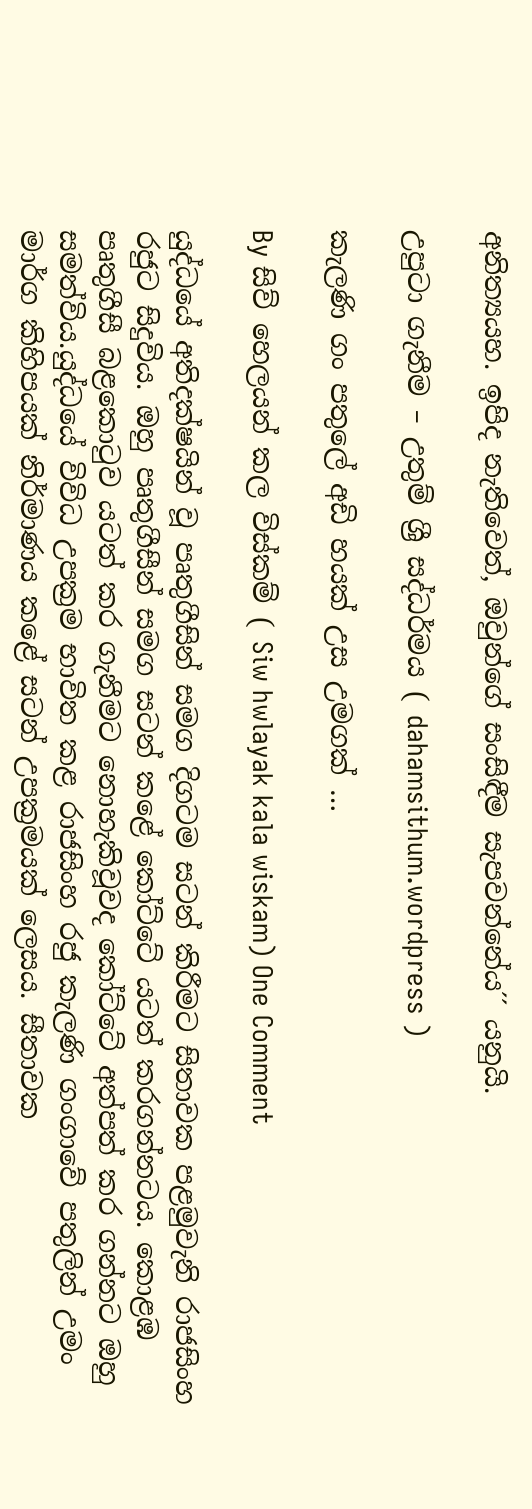අනිත්‍යයහ. ඉපිද නැතිවෙත්, ඔවුන්ගේ සංසිඳීම සැපවන්නේය´´ යනුයි.

උපුටා ගැනීම – උතුම් ශ්‍රී සද්ධර්මය ( dahamsithum.wordpress )

කැලණි ගං පතුලේ අඩි හයක් උස උමගක් …

By සිව් හෙලයන් කල විස්කම් ( Siw hwlayak kala wiskam) One Comment

යුද්ධයේ අතිදක්ෂයින් වූ පෘතුගීසින් සමග දිගටම සටන් කිරීමට සිතාවක පළමුවැනි රාජසිංහ රජුට සිදුවිය. ඔහු පෘතුගීසීන් සමග සටන් කළේ කෝට්ටේ යටත් කරගන්නටය. කොළඹ පෘතුගීසී බළකොටුව යටත් කර ගැනීමට නොහැකිවූවද කෝට්ටේ අත්පත් කර ගන්නට ඔහු සමත්විය.යුද්ධයේ විවිධ උපක්‍රම භාවිත කළ රාජසිංහ රජු කැලණි ගංගාවේ පතුලින් උමං මාර්ග කිහිපයක් නිර්මාණය කළේ සටන් උපක්‍රමයක් ලෙසය. සීතාවක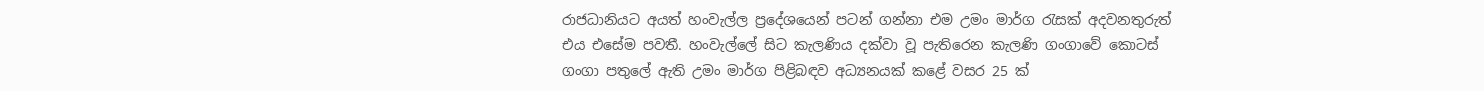රාජධානියට අයත් හංවැල්ල ප්‍රදේශයෙන් පටන් ගන්නා එම උමං මාර්ග රැසක් අදවනතුරුත් එය එසේම පවතී. හංවැල්ලේ සිට කැලණිය දක්වා වූ පැතිරෙන කැලණි ගංගාවේ කොටස් ගංගා පතුලේ ඇති උමං මාර්ග පිළිබඳව අධ්‍යනයක් කළේ වසර 25 ක්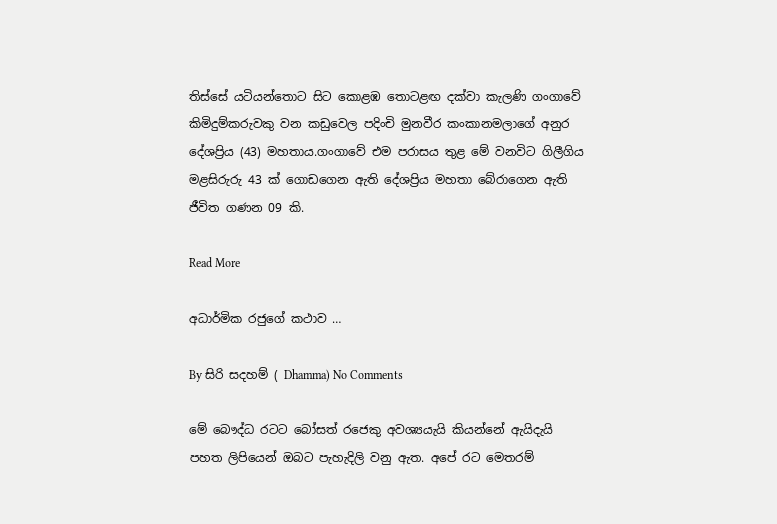තිස්සේ යටියන්තොට සිට කොළඹ තොටළඟ දක්වා කැලණි ගංගාවේ කිමිදුම්කරුවකු වන කඩුවෙල පදිංචි මුනවීර කංකානමලාගේ අනුර දේශප්‍රිය (43) මහතාය.ගංගාවේ එම පරාසය තුළ මේ වනවිට ගිලීගිය මළසිරුරු 43 ක් ගොඩගෙන ඇති දේශප්‍රිය මහතා බේරාගෙන ඇති ජීවිත ගණන 09 කි.

Read More

අධාර්මික රජුගේ කථාව …

By සිරි සදහම් ( Dhamma) No Comments

මේ බෞද්ධ රටට බෝසත් රජෙකු අවශ්‍යයැයි කියන්නේ ඇයිදැයි පහත ලිපියෙන් ඔබට පැහැදිලි වනු ඇත. අපේ රට මෙතරම්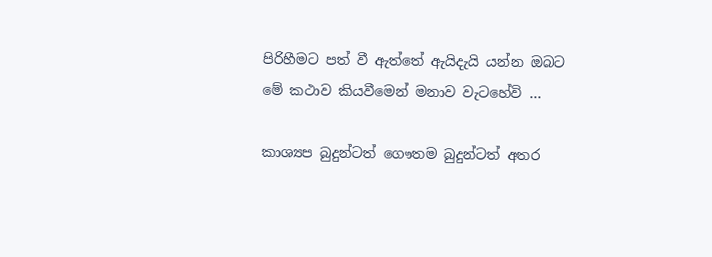පිරිහීමට පත් වී ඇත්තේ ඇයිදැයි යන්න ඔබට මේ කථාව කියවීමෙන් මනාව වැටහේවි …

කාශ්‍යප බුදුන්ටත් ගෞතම බුදුන්ටත් අතර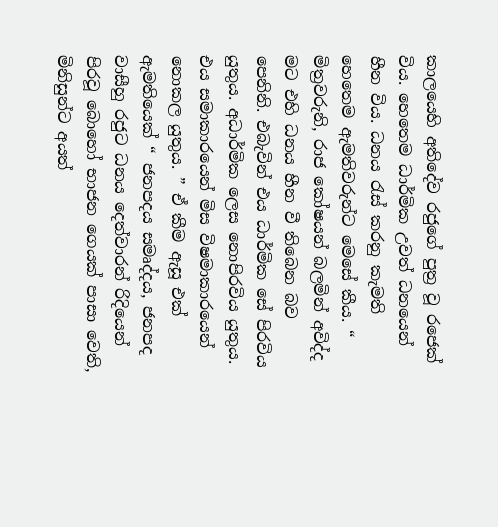කාලයෙහි අතිදේව රජුගේ පුත්‍ර වූ රජෙක් විය. හෙතෙම ධාර්මික උවත් ධනයෙන් හීන විය. ධනය රැස් කරනු කැමති හෙතෙම ඇමතිවරුන්ට මෙසේ කීය. “ මිත්‍රවරුනි, රාජ කෝෂයන් බලමින් අවිද්ද මට එහි ධනය හීන වී තිබෙන බව පෙනිනි. එබැවින් එය ධාර්මික සේ පිරවිය යුතුය. අධාර්මික ලෙස නොපිරවිය යුතුය. එය සමාකාරයෙන් මිස විෂමාකාරයෙන් නොකල යුතුය. ” ඒ කීම ඇසූ එක් ඇමතියෙක් “ ජනපදය සමෘද්දය, ජනපද වාසීහු රජුට ධනය දෙත්වාරන් රිදියෙන් පිරවූ බොහෝ භාජන ගෙයක් පාසා වෙති, මිනිසුන්ට අයත්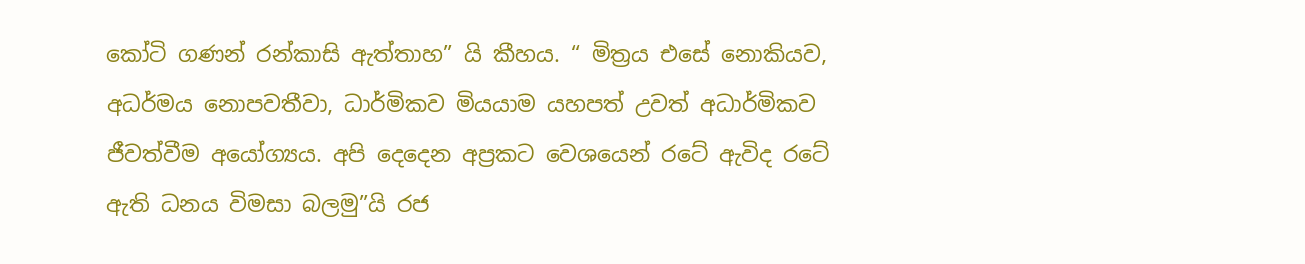කෝටි ගණන් රන්කාසි ඇත්තාහ” යි කීහය. “ මිත්‍රය එසේ නොකියව, අධර්මය නොපවතීවා, ධාර්මිකව මියයාම යහපත් උවත් අධාර්මිකව ජීවත්වීම අයෝග්‍යය. අපි දෙදෙන අප්‍රකට වෙශයෙන් රටේ ඇවිද රටේ ඇති ධනය විමසා බලමු”යි රජ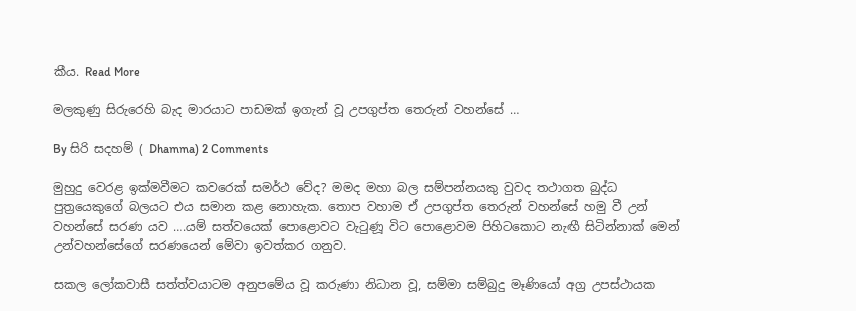කීය. Read More

මලකුණු සිරුරෙහි බැද මාරයාට පාඩමක් ඉගැන් වූ උපගුප්ත තෙරුන් වහන්සේ …

By සිරි සදහම් ( Dhamma) 2 Comments

මුහුදු වෙරළ ඉක්මවීමට කවරෙක් සමර්ථ වේද? මමද මහා බල සම්පන්නයකු වුවද තථාගත බුද්ධ පුත්‍රයෙකුගේ බලයට එය සමාන කළ නොහැක. තොප වහාම ඒ උපගුප්ත තෙරුන් වහන්සේ හමු වී උන් වහන්සේ සරණ යව ….යම් සත්වයෙක් පොළොවට වැටුණූ විට පොළොවම පිහිටකොට නැඟී සිටින්නාක් මෙන් උන්වහන්සේගේ සරණයෙන් මේවා ඉවත්කර ගනුව.

සකල ලෝකවාසී සත්ත්වයාටම අනුපමේය වූ කරුණා නිධාන වූ, සම්මා සම්බුදු මෑණියෝ අග්‍ර උපස්ථායක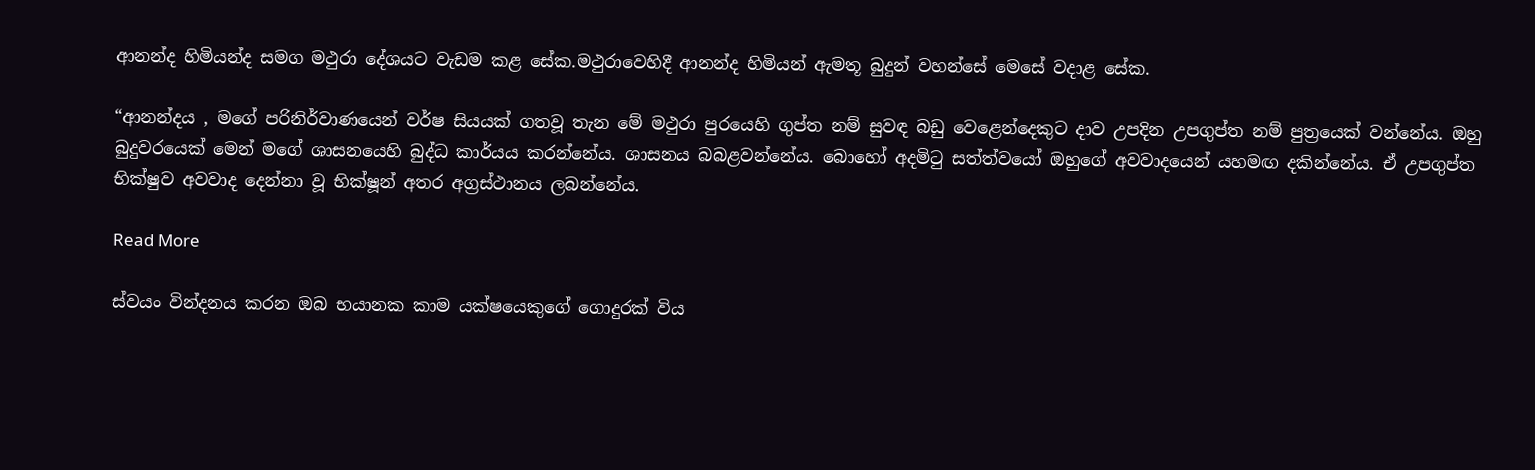ආනන්ද හිමියන්ද සමග මථුරා දේශයට වැඩම කළ සේක.මථුරාවෙහිදී ආනන්ද හිමියන් ඇමතූ බුදුන් වහන්සේ මෙසේ වදාළ සේක.

“ආනන්දය , මගේ පරිනිර්වාණයෙන් වර්ෂ සියයක් ගතවූ තැන මේ මථුරා පුරයෙහි ගුප්ත නම් සුවඳ බඩු වෙළෙන්දෙකුට දාව උපදින උපගුප්ත නම් පුත්‍රයෙක් වන්නේය. ඔහු බුදුවරයෙක් මෙන් මගේ ශාසනයෙහි බුද්ධ කාර්යය කරන්නේය. ශාසනය බබළවන්නේය. බොහෝ අදමිටු සත්ත්වයෝ ඔහුගේ අවවාදයෙන් යහමඟ දකින්නේය. ඒ උපගුප්ත භික්ෂුව අවවාද දෙන්නා වූ භික්ෂූන් අතර අග්‍රස්ථානය ලබන්නේය.

Read More

ස්වයං වින්දනය කරන ඔබ භයානක කාම යක්ෂයෙකුගේ ගොදුරක් විය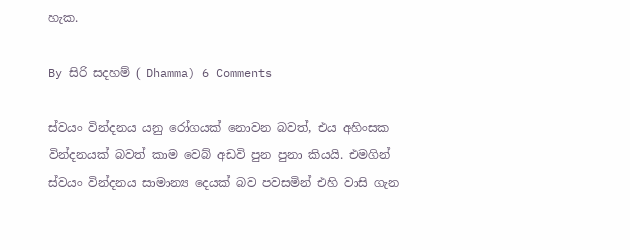හැක.

By සිරි සදහම් ( Dhamma) 6 Comments

ස්වයං වින්දනය යනු රෝගයක් නොවන බවත්, එය අහිංසක වින්දනයක් බවත් කාම වෙබ් අඩවි පුන පුනා කියයි. එමගින් ස්වයං වින්දනය සාමාන්‍ය දෙයක් බව පවසමින් එහි වාසි ගැන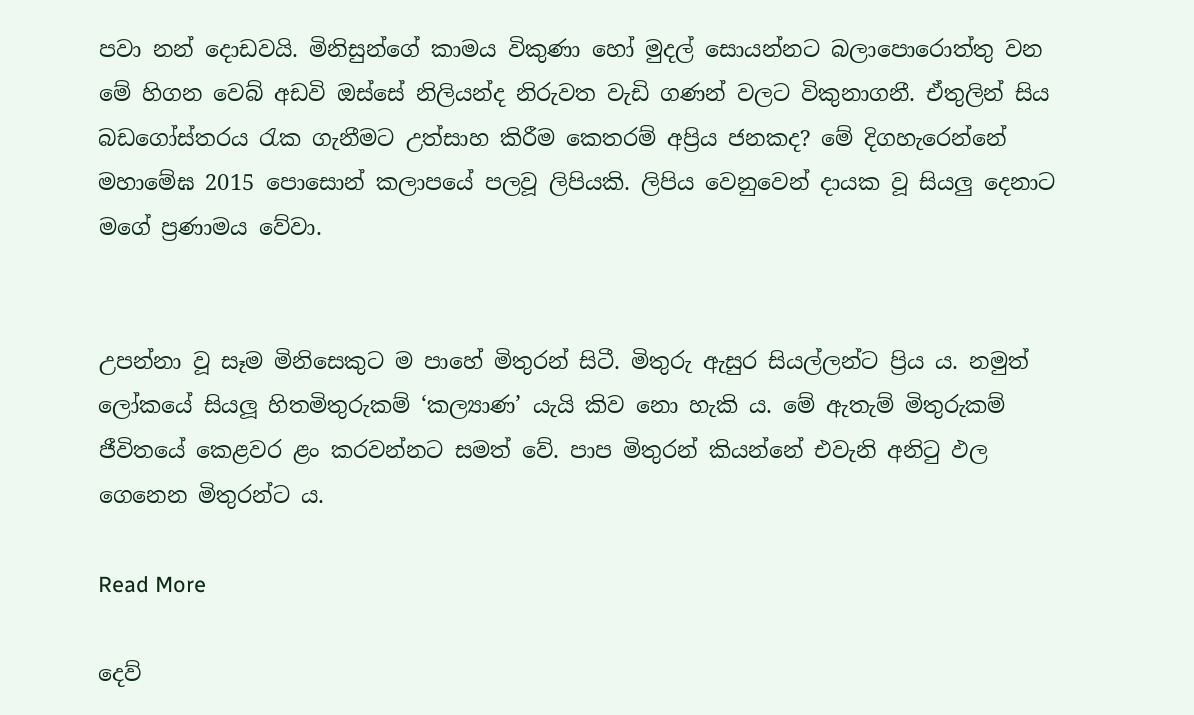පවා නන් දොඩවයි. මිනිසුන්ගේ කාමය විකුණ‍ා හෝ මුදල් සොයන්නට බලාපොරොත්තු වන මේ හිගන වෙබ් අඩවි ඔස්සේ නිලියන්ද නිරුවත වැඩි ගණන් වලට විකුනාගනී. ඒතුලින් සිය බඩගෝස්තරය රැක ගැනීමට උත්සාහ කිරීම කෙතරම් අප්‍රිය ජනකද? මේ දිගහැරෙන්නේ මහාමේඝ 2015 පොසොන් කලාපයේ පලවූ ලිපියකි. ලිපිය වෙනුවෙන් දායක වූ සියලු දෙනාට මගේ ප්‍රණාමය වේවා.


උපන්නා වූ සෑම මිනිසෙකුට ම පාහේ මිතුරන් සිටී. මිතුරු ඇසුර සියල්ලන්ට ප්‍රිය ය. නමුත්
ලෝකයේ සියලූ හිතමිතුරුකම් ‘කල්‍යාණ’ යැයි කිව නො හැකි ය. මේ ඇතැම් මිතුරුකම් ජීවිතයේ කෙළවර ළං කරවන්නට සමත් වේ. පාප මිතුරන් කියන්නේ එවැනි අනිටු ඵල ගෙනෙන මිතුරන්ට ය.

Read More

දෙව්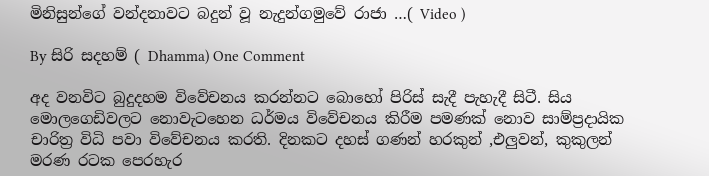මිනිසුන්ගේ වන්දනාවට බදුන් වූ නැදුන්ගමුවේ රාජා …( Video )

By සිරි සදහම් ( Dhamma) One Comment

අද වනවිට බුදුදහම විවේචනය කරන්නට බොහෝ පිරිස් සැදී පැහැදී සිටී. සිය මොලගෙඩිවලට නොවැටහෙන ධර්මය විවේචනය කිරීම පමණක් නො‍ව සාම්ප්‍රදායික චාරිත්‍ර විධි පවා විවේචනය කරති. දිනකට දහස් ගණන් හරකුන් ,එලුවන්, කුකුලන් මරණ රටක පෙරහැර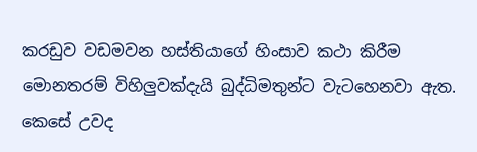කරඩුව වඩමවන හස්තියාගේ හිංසාව කථා කිරීම මොනතරම් විහිලුවක්දැයි බුද්ධිමතුන්ට වැටහෙනවා ඇත. කෙසේ උවද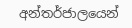අන්තර්ජාලයෙන්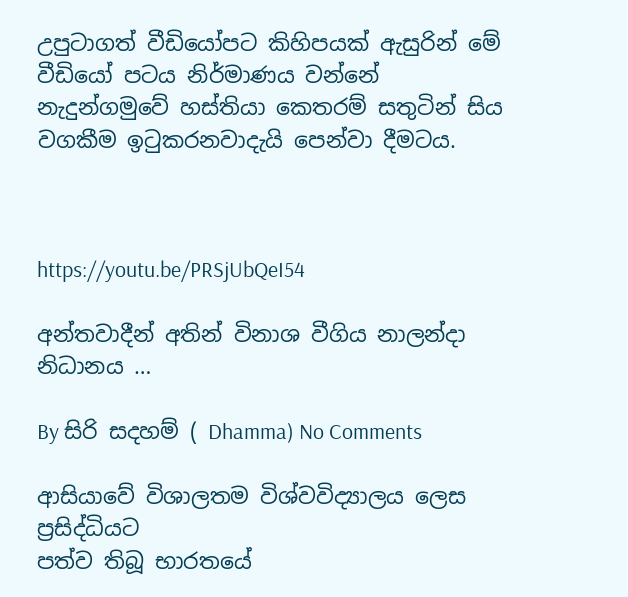උපුටාගත් වීඩියෝපට කිහිපයක් ඇසුරින් මේ වීඩියෝ පටය නිර්මාණය වන්නේ නැදුන්ගමුවේ හස්තියා කෙතරම් සතුටින් සිය වගකීම ඉටුකරනවාදැයි පෙන්වා දීමටය.



https://youtu.be/PRSjUbQeI54

අන්තවාදීන් අතින් විනාශ වීගිය නාලන්දා නිධානය …

By සිරි සදහම් ( Dhamma) No Comments

ආසියාවේ විශාලතම විශ්වවිද්‍යාලය ලෙස ප්‍රසිද්ධියට
පත්ව තිබූ භාරතයේ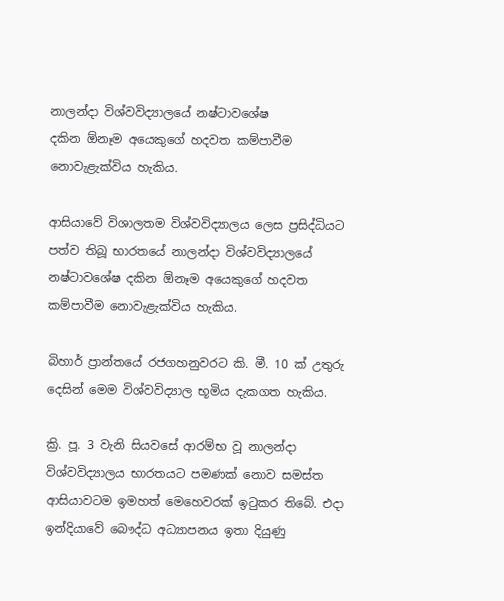නාලන්දා විශ්වවිද්‍යාලයේ නෂ්ටාවශේෂ
දකින ඕනෑම අයෙකුගේ හදවත කම්පාවීම නොවැළැක්‌විය හැකිය.

ආසියාවේ විශාලතම විශ්වවිද්‍යාලය ලෙස ප්‍රසිද්ධියට පත්ව තිබූ භාරතයේ නාලන්දා විශ්වවිද්‍යාලයේ නෂ්ටාවශේෂ දකින ඕනෑම අයෙකුගේ හදවත කම්පාවීම නොවැළැක්‌විය හැකිය.

බිහාර් ප්‍රාන්තයේ රජගහනුවරට කි. මී. 10 ක්‌ උතුරු දෙසින් මෙම විශ්වවිද්‍යාල භූමිය දැකගත හැකිය.

ක්‍රි. පූ. 3 වැනි සියවසේ ආරම්භ වූ නාලන්දා විශ්වවිද්‍යාලය භාරතයට පමණක්‌ නොව සමස්‌ත ආසියාවටම ඉමහත් මෙහෙවරක්‌ ඉටුකර තිබේ. එදා ඉන්දියාවේ බෞද්ධ අධ්‍යාපනය ඉතා දියුණු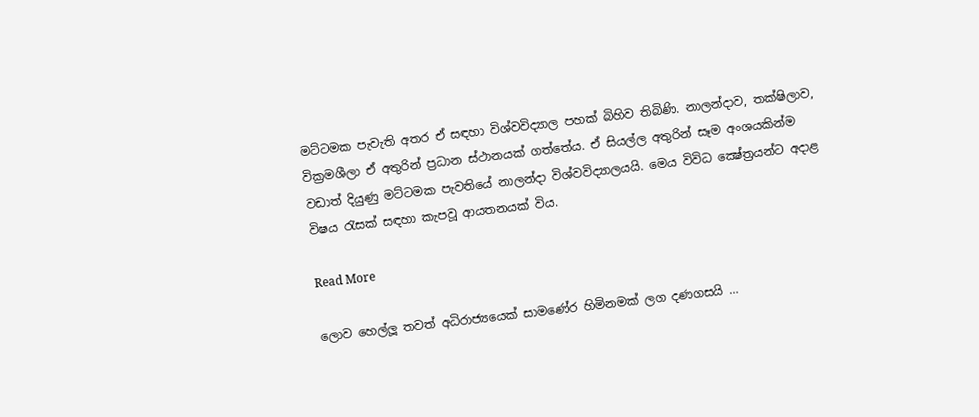මට්‌ටමක පැවැති අතර ඒ සඳහා විශ්වවිද්‍යාල පහක්‌ බිහිව තිබිණි. නාලන්දාව, තක්‌ෂිලාව, වික්‍රමශීලා ඒ අතුරින් ප්‍රධාන ස්‌ථානයක්‌ ගත්තේය. ඒ සියල්ල අතුරින් සෑම අංශයකින්ම වඩාත් දියුණු මට්‌ටමක පැවතියේ නාලන්දා විශ්වවිද්‍යාලයයි. මෙය විවිධ ක්‍ෂේත්‍රයන්ට අදාළ විෂය රැසක්‌ සඳහා කැපවූ ආයතනයක්‌ විය.

Read More

ලොව හෙල්ලූ තවත් අධිරාජ්‍යයෙක් සාමණේර හිමිනමක් ලග දණගසයි …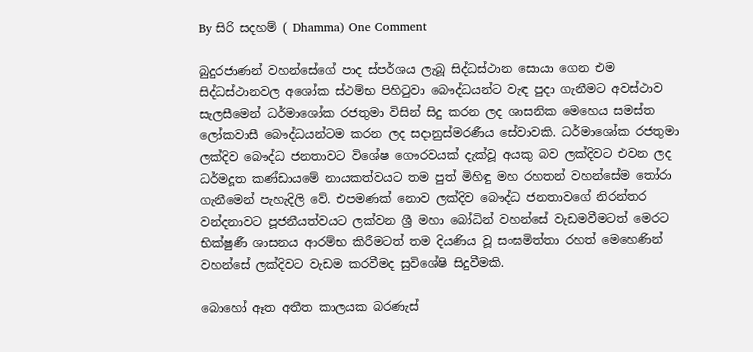By සිරි සදහම් ( Dhamma) One Comment

බුදුරජාණන් වහන්සේගේ පාද ස්පර්ශය ලැබූ සිද්ධස්ථාන සොයා ගෙන එම සිද්ධස්ථානවල අශෝක ස්ථම්භ පිහිටුවා බෞද්ධයන්ට වැඳ පුදා ගැනීමට අවස්ථාව සැලසීමෙන් ධර්මාශෝක රජතුමා විසින් සිදු කරන ලද ශාසනික මෙහෙය සමස්ත ලෝකවාසී බෞද්ධයන්ටම කරන ලද සදානුස්මරණීය සේවාවකි. ධර්මාශෝක රජතුමා ලක්දිව බෞද්ධ ජනතාවට විශේෂ ගෞරවයක් දැක්වූ අයකු බව ලක්දිවට එවන ලද ධර්මදූත කණ්ඩායමේ නායකත්වයට තම පුත් මිහිඳු මහ රහතන් වහන්සේම තෝරා ගැනීමෙන් පැහැදිලි වේ. එපමණක් නොව ලක්දිව බෞද්ධ ජනතාවගේ නිරන්තර වන්දනාවට පූජනීයත්වයට ලක්වන ශ්‍රී මහා බෝධින් වහන්සේ වැඩමවීමටත් මෙරට භික්ෂුණී ශාසනය ආරම්භ කිරීමටත් තම දියණිය වූ සංඝමිත්තා රහත් මෙහෙණින් වහන්සේ ලක්දිවට වැඩම කරවීමද සුවිශේෂි සිදුවීමකි.

බොහෝ ඈත අතීත කාලයක බරණැස්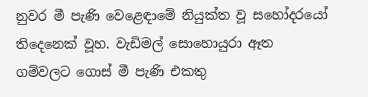නුවර මී පැණි වෙළෙඳාමේ නියුක්ත වූ සහෝදරයෝ තිදෙනෙක් වූහ. වැඩිමල් සොහොයුරා ඈත ගම්වලට ගොස් මී පැණි එකතු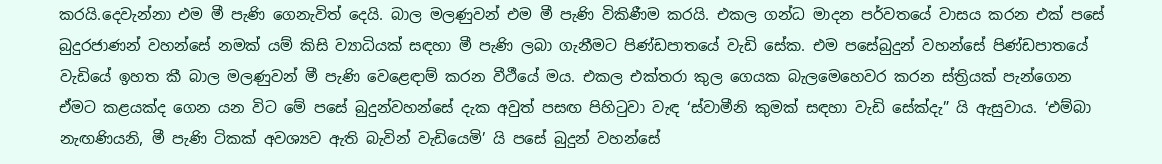කරයි.දෙවැන්නා එම මී පැණි ගෙනැවිත් දෙයි. බාල මලණුවන් එම මී පැණි විකිණීම කරයි. එකල ගන්ධ මාදන පර්වතයේ වාසය කරන එක් පසේ බුදුරජාණන් වහන්සේ නමක් යම් කිසි ව්‍යාධියක් සඳහා මී පැණි ලබා ගැනීමට පිණ්ඩපාතයේ වැඩි සේක. එම පසේබුදුන් වහන්සේ පිණ්ඩපාතයේ වැඩියේ ඉහත කී බාල මලණුවන් මී පැණි වෙළෙඳාම් කරන වීථීයේ මය. එකල එක්තරා කුල ගෙයක බැලමෙහෙවර කරන ස්ත්‍රියක් පැන්ගෙන ඒමට කළයක්ද ගෙන යන විට මේ පසේ බුදුන්වහන්සේ දැක අවුත් පසඟ පිහිටුවා වැඳ ‘ස්වාමීනි කුමක් සඳහා වැඩි සේක්දැ” යි ඇසුවාය. ‘එම්බා නැඟණියනි, මී පැණි ටිකක් අවශ්‍යව ඇති බැවින් වැඩියෙමි’ යි පසේ බුදුන් වහන්සේ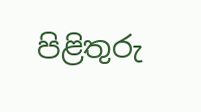පිළිතුරු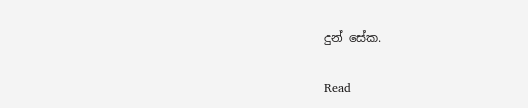දුන් සේක.

Read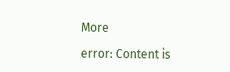More

error: Content is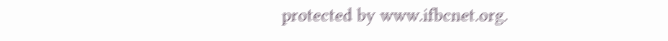protected by www.ifbcnet.org.